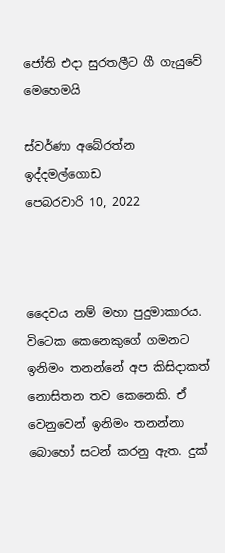ජෝති එදා සුරතලීට ගී ගැයුවේ මෙහෙමයි

ස්වර්ණා අබේරත්න ඉද්දමල්ගොඩ
පෙබරවාරි 10, 2022



දෛවය නම් මහා පුදුමාකාරය. විටෙක කෙනෙකුගේ ගමනට ඉනිමං තනන්නේ අප කිසිදාකත් නොසිතන තව කෙනෙකි. ඒ වෙනුවෙන් ඉනිමං තනන්නා බොහෝ සටන් කරනු ඇත. දුක්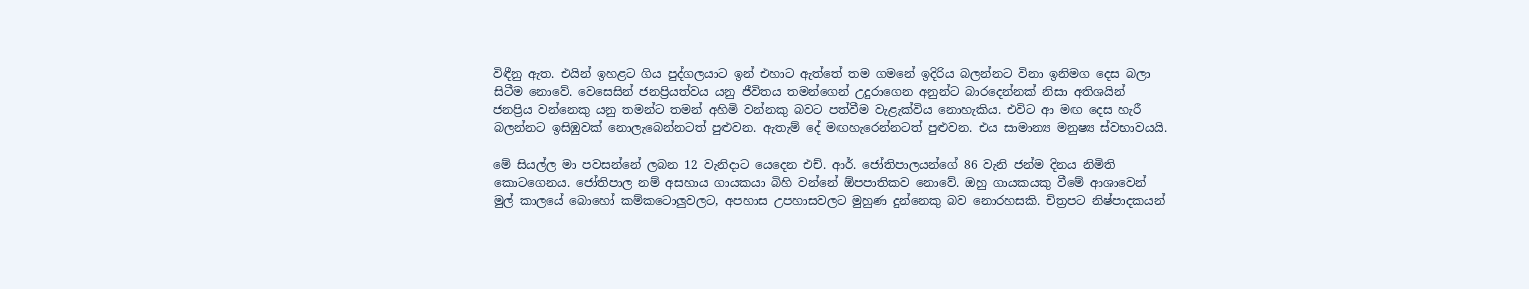විඳීනු ඇත. එයින් ඉහළට ගිය පුද්ගලයාට ඉන් එහාට ඇත්තේ තම ගමනේ ඉදිරිය බලන්නට විනා ඉනිමග දෙස බලා සිටීම නොවේ. වෙසෙසින් ජනප්‍රියත්වය යනු ජීවිතය තමන්ගෙන් උදුරාගෙන අනුන්ට බාරදෙන්නක් නිසා අතිශයින් ජනප්‍රිය වන්නෙකු යනු තමන්ට තමන් අහිමි වන්නකු බවට පත්වීම වැළැක්විය නොහැකිය. එවිට ආ මඟ දෙස හැරී බලන්නට ඉසිඹුවක් නොලැබෙන්නටත් පුළුවන. ඇතැම් දේ මඟහැරෙන්නටත් පුළුවන. එය සාමාන්‍ය මනුෂ්‍ය ස්වභාවයයි.

මේ සියල්ල මා පවසන්නේ ලබන 12 වැනිදාට යෙදෙන එච්. ආර්. ජෝතිපාලයන්ගේ 86 වැනි ජන්ම දිනය නිමිති කොටගෙනය. ජෝතිපාල නම් අසහාය ගායකයා බිහි වන්නේ ඕපපාතිකව නොවේ. ඔහු ගායකයකු වීමේ ආශාවෙන් මුල් කාලයේ බොහෝ කම්කටොලුවලට, අපහාස උපහාසවලට මුහුණ දුන්නෙකු බව නොරහසකි. චිත්‍රපට නිෂ්පාදකයන්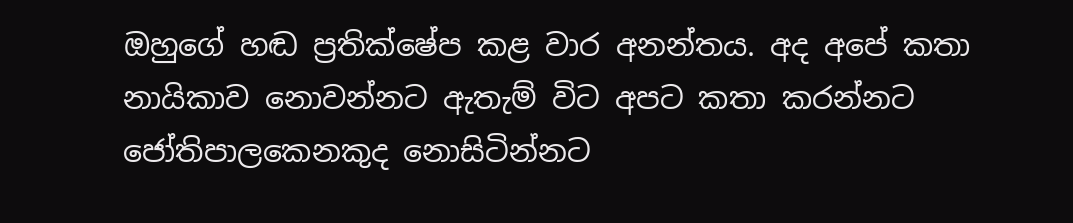ඔහුගේ හඬ ප්‍රතික්ෂේප කළ වාර අනන්තය. අද අපේ කතා නායිකාව නොවන්නට ඇතැම් විට අපට කතා කරන්නට ජෝතිපාලකෙනකුද නොසිටින්නට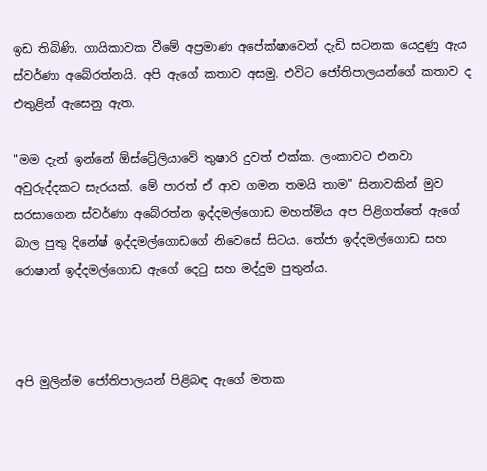ඉඩ තිබිණි. ගායිකාවක වීමේ අප්‍රමාණ අපේක්ෂාවෙන් දැඩි සටනක යෙදුණු ඇය ස්වර්ණා අබේරත්නයි. අපි ඇගේ කතාව අසමු. එවිට ජෝතිපාලයන්ගේ කතාව ද එතුළින් ඇසෙනු ඇත.

"මම දැන් ඉන්නේ ඕස්ට්‍රේලියාවේ තුෂාරි දුවත් එක්ක. ලංකාවට එනවා අවුරුද්දකට සැරයක්. මේ පාරත් ඒ ආව ගමන තමයි තාම" සිනාවකින් මුව සරසාගෙන ස්වර්ණා අබේරත්න ඉද්දමල්ගොඩ මහත්මිය අප පිළිගත්තේ ඇගේ බාල පුතු දිනේෂ් ඉද්දමල්ගොඩගේ නිවෙසේ සිටය. තේජා ඉද්දමල්ගොඩ සහ රොෂාන් ඉද්දමල්ගොඩ ඇ‌ගේ දෙටු සහ මද්දුම පුතුන්ය.



අපි මුලින්ම ජෝතිපාලයන් පිළිබඳ ඇගේ මතක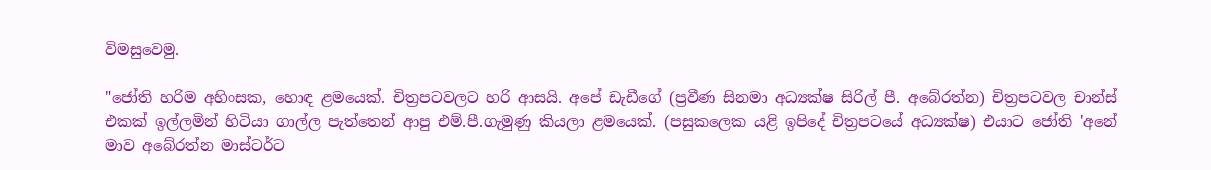විමසුවෙමු.

"ජෝති හරිම අහිංසක, හොඳ ළමයෙක්. චිත්‍රපටවලට හරි ආසයි. අපේ ඩැඩීගේ (ප්‍රවීණ සිනමා අධ්‍යක්ෂ සිරිල් පී. අබේරත්න) චිත්‍රපටවල චාන්ස් එකක් ඉල්ලමින් හිටියා ගාල්ල පැත්තෙන් ආපු එම්.පී.ගැමුණු කියලා ළමයෙක්. (පසුකලෙක යළි ඉපිදේ චිත්‍රපටයේ අධ්‍යක්ෂ) එයාට ජෝති 'අනේ මාව අබේරත්න මාස්ටර්ට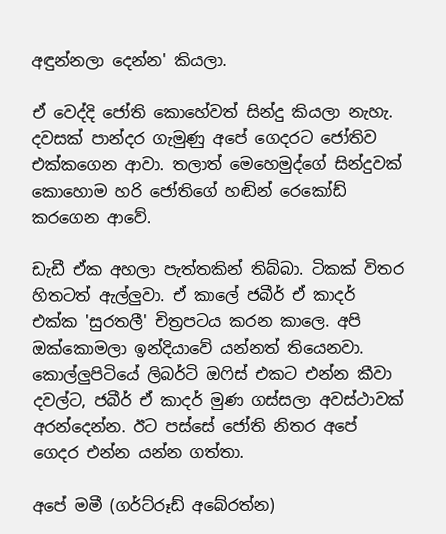අඳුන්නලා දෙන්න' කියලා.

ඒ වෙද්දි ජෝති කොහේවත් සින්දු කියලා නැහැ. දවසක් පාන්දර ගැමුණු අපේ ගෙදරට ජෝතිව එක්කගෙන ආවා. තලාත් මෙහෙමුද්ගේ සින්දුවක් කොහොම හරි ජෝතිගේ හඬින් රෙකෝඩ් කරගෙන ආවේ.

ඩැඩී ඒක අහලා පැත්තකින් තිබ්බා. ටිකක් විතර හිතටත් ඇල්ලුවා. ඒ කාලේ ජබීර් ඒ කාදර් එක්ක 'සුරතලී' චිත්‍රපටය කරන කාලෙ. අපි ඔක්කොමලා ඉන්දියාවේ යන්නත් තියෙනවා. කොල්ලුපිටියේ ලිබර්ටි ඔෆිස් එකට එන්න කීවා දවල්ට, ජබීර් ඒ කාදර් මුණ ගස්සලා අවස්ථාවක් අරන්දෙන්න. ඊට පස්සේ ජෝති නිතර අපේ ගෙදර එන්න යන්න ගත්තා.

අපේ මමී (ගර්ට්රූඩ් අබේරත්න)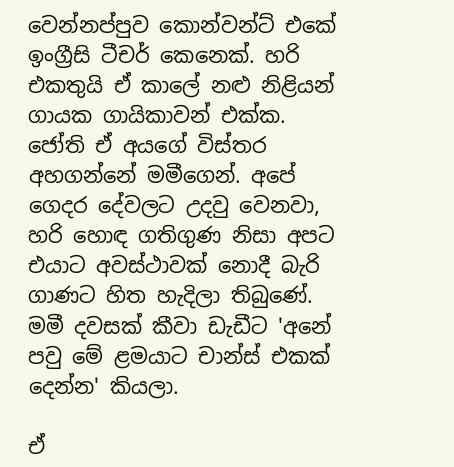වෙන්නප්පුව කොන්වන්ට් එකේ ඉංග්‍රීසි ටීචර් කෙනෙක්. හරි එකතුයි ඒ කාලේ නළු නිළියන් ගායක ගායිකාවන් එක්ක. ජෝති ඒ අයගේ විස්තර අහගන්නේ මමීගෙන්. අපේ ගෙදර දේවලට උදවු වෙනවා, හරි හොඳ ගතිගුණ නිසා අපට එයාට අවස්ථාවක් නොදී බැරි ගාණට හිත හැදිලා තිබුණේ. මමී දවසක් කීවා ඩැඩීට 'අනේ පවු මේ ළමයාට චාන්ස් එකක් දෙන්න' කියලා.

ඒ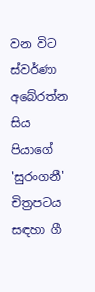වන විට ස්වර්ණා අබේරත්න සිය පියාගේ 'සුරංගනී' චිත්‍රපටය සඳහා ගී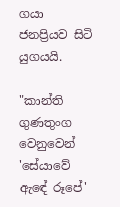ගයා ජනප්‍රියව සිටි යුගයයි.

"කාන්ති ගුණතුංග වෙනුවෙන් 'සේයාවේ ඇඳේ රූපේ'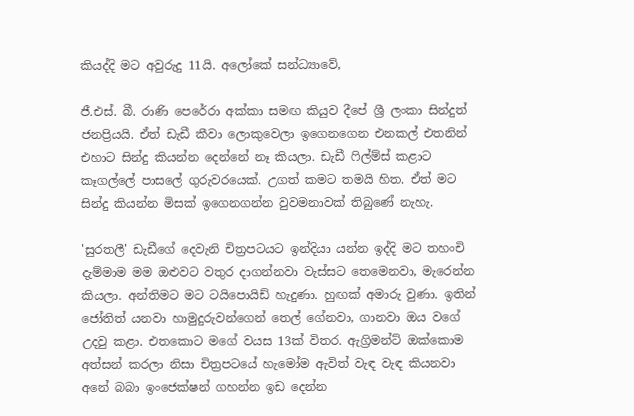කියද්දි මට අවුරුදු 11යි. අලෝකේ සන්ධ්‍යාවේ,

ජී.එස්. බී. රාණි පෙරේරා අක්කා සමඟ කියුව දීපේ ශ්‍රී ලංකා සින්දුත් ජනප්‍රියයි. ඒත් ඩැඩී කීවා ලොකුවෙලා ඉගෙනගෙන එනකල් එතනින් එහාට සින්දු කියන්න දෙන්නේ නෑ කියලා. ඩැඩී ෆිල්ම්ස් කළාට කෑගල්ලේ පාසලේ ගුරුවරයෙක්. උගත් කමට තමයි හිත. ඒත් මට සින්දු කියන්න මිසක් ඉගෙනගන්න වුවමනාවක් තිබුණේ නැහැ.

'සුරතලී' ඩැඩීගේ දෙවැනි චිත්‍රපටයට ඉන්දියා යන්න ඉද්දි මට තහංචි දැම්මාම මම ඔළුවට වතුර දාගන්නවා වැස්සට තෙමෙනවා, මැරෙන්න කියලා. අන්තිමට මට ටයිපොයිඩ් හැදුණා. හුඟක් අමාරු වුණා. ඉතින් ජෝතිත් යනවා හාමුදුරුවන්ගෙන් තෙල් ගේනවා, ගානවා ඔය වගේ උදවු කළා. එතකොට මගේ වයස 13ක් විතර. ඇග්‍රිමන්ට් ඔක්කොම අත්සන් කරලා නිසා චිත්‍රපටයේ හැමෝම ඇවිත් වැඳ වැඳ කියනවා අනේ බබා ඉංජෙක්ෂන් ගහන්න ඉඩ දෙන්න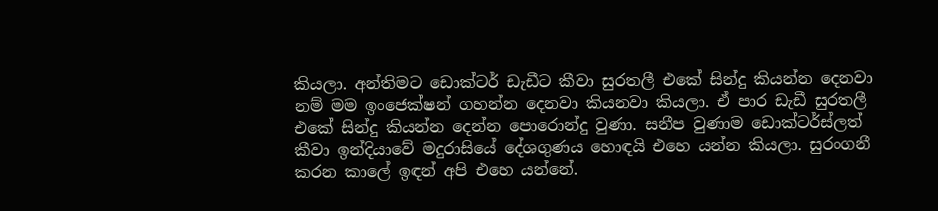කියලා. අන්තිමට ඩොක්ටර් ඩැඩීට කීවා සුරතලී එකේ සින්දු කියන්න දෙනවා නම් මම ඉංජෙක්ෂන් ගහන්න දෙනවා කියනවා කියලා. ඒ පාර ඩැඩී සුරතලී එකේ සින්දු කියන්න දෙන්න පොරොන්දු වුණා. සනීප වුණාම ඩොක්ටර්ස්ලත් කීවා ඉන්දියාවේ මදුරාසියේ දේශගුණය හොඳයි එහෙ යන්න කියලා. සුරංගනී කරන කාලේ ඉඳන් අපි එහෙ යන්නේ.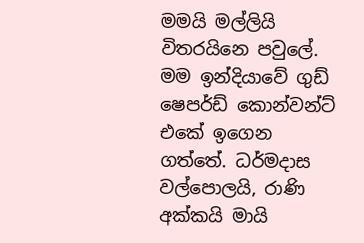මමයි මල්ලියි විතරයිනෙ පවුලේ. මම ඉන්දියාවේ ගුඩ් ෂෙපර්ඩ් කොන්වන්ට් එකේ ඉගෙන ගත්තේ. ධර්මදාස වල්පොලයි, රාණි අක්කයි මායි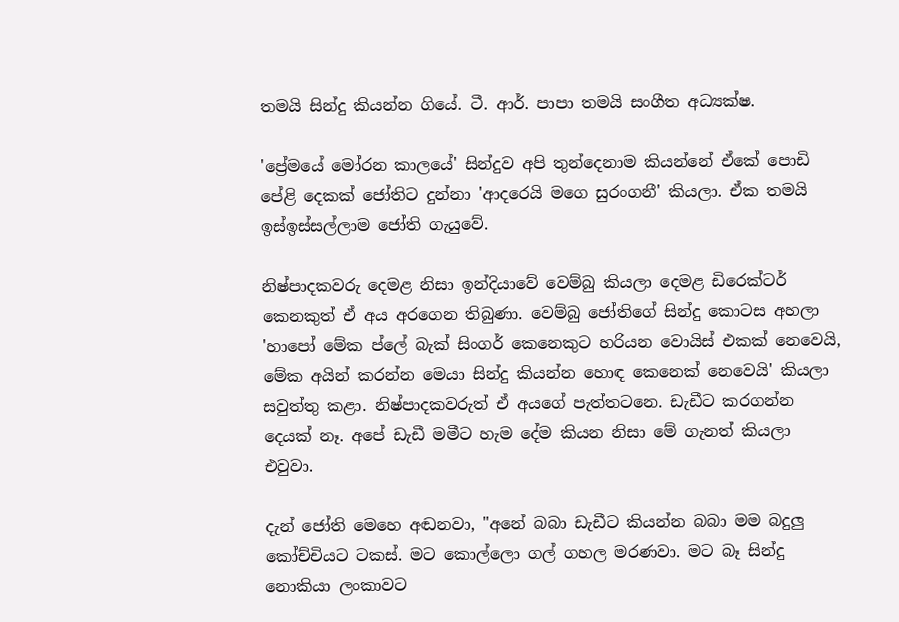තමයි සින්දු කියන්න ගියේ. ටී. ආර්. පාපා තමයි සංගීත අධ්‍යක්ෂ.

'ප්‍රේමයේ මෝරන කාලයේ' සින්දුව අපි තුන්දෙනාම කියන්නේ ඒකේ පොඩි පේළි දෙකක් ජෝතිට දුන්නා 'ආදරෙයි මගෙ සුරංගනී' කියලා. ඒක තමයි ඉස්ඉස්සල්ලාම ජෝති ගැයුවේ.

නිෂ්පාදකවරු දෙමළ නිසා ඉන්දියාවේ වෙම්බු කියලා දෙමළ ඩිරෙක්ටර්‌ කෙනකුත් ඒ අය අරගෙන තිබුණා. වෙම්බු ජෝතිගේ සින්දු කොටස අහලා 'හාපෝ මේක ප්ලේ බැක් සිංගර් කෙනෙකුට හරියන වොයිස් එකක් නෙවෙයි, මේක අයින් කරන්න මෙයා සින්දු කියන්න හොඳ කෙනෙක් නෙවෙයි' කියලා සවුත්තු කළා. නිෂ්පාදකවරුත් ඒ අයගේ පැත්තටනෙ. ඩැඩීට කරගන්න දෙයක් නෑ. අපේ ඩැඩී මමීට හැම දේම කියන නිසා මේ ගැනත් කියලා එවුවා.

දැන් ජෝති මෙහෙ අඬනවා, "අනේ බබා ඩැඩීට කියන්න බබා මම බදුලු කෝච්චියට ටකස්. මට කොල්ලො ගල් ගහල මරණවා. මට බෑ සින්දු නොකියා ලංකාවට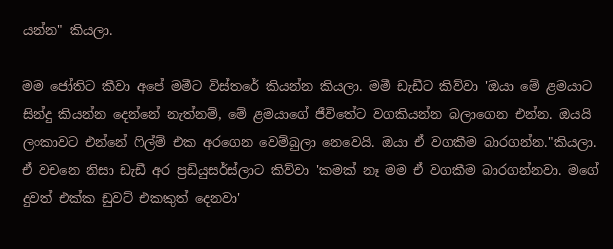යන්න" කියලා.

මම ජෝතිට කීවා අපේ මමීට විස්තරේ කියන්න කියලා. මමී ඩැඩීට කිව්වා 'ඔයා මේ ළමයාට සින්දු කියන්න දෙන්නේ නැත්නම්, මේ ළමයාගේ ජීවිතේට වගකියන්න බලාගෙන එන්න. ඔයයි ලංකාවට එන්නේ ෆිල්ම් එක අරගෙන වෙම්බුලා නෙවෙයි. ඔයා ඒ වගකීම බාරගන්න."කියලා. ඒ වචනෙ නිසා ඩැඩී අර ප්‍රඩියුසර්ස්ලාට කිව්වා 'කමක් නෑ මම ඒ වගකීම බාරගන්නවා. මගේ දුවත් එක්ක ඩුවට් එකකුත් දෙනවා'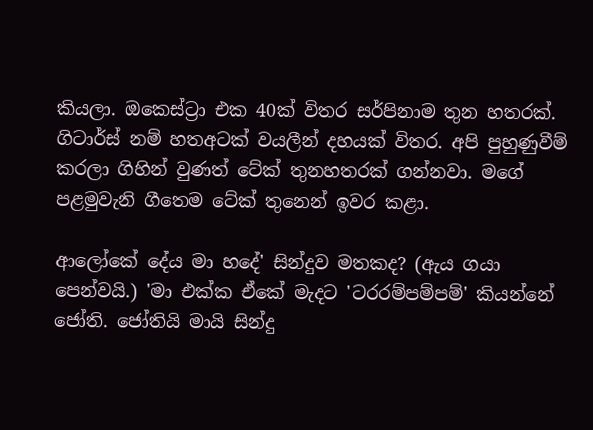කියලා. ඔකෙස්ට්‍රා එක 40ක් විතර සර්පිනාම තුන හතරක්. ගිටාර්ස් නම් හතඅටක් වයලීන් දහයක් විතර. අපි පුහුණුවීම් කරලා ගිහින් වුණත් ටේක් තුනහතරක් ගන්නවා. මගේ පළමුවැනි ගීතෙම ටේක් තුනෙන් ඉවර කළා.

ආලෝකේ දේය මා හදේ' සින්දුව මතකද? (ඇය ගයා පෙන්වයි.) 'මා එක්ක ඒකේ මැදට 'ටරරම්පම්පම්' කියන්නේ ජෝති. ජෝතියි මායි සින්දු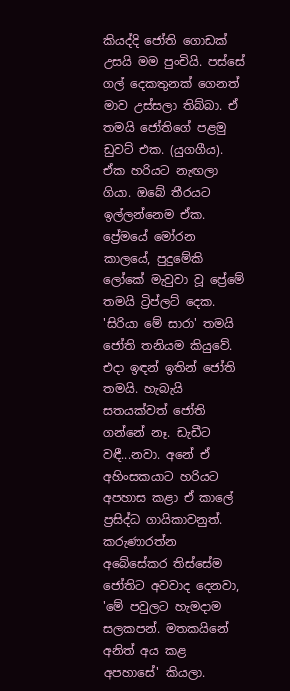කියද්දි ජෝති ගොඩක් උසයි මම පුංචියි. පස්සේ ගල් දෙකතුනක් ගෙනත් මාව උස්සලා තිබ්බා. ඒ තමයි ජෝතිගේ පළමු ඩුවට් එක. (යුගගීය). ඒක හරියට නැඟලා ගියා. ඔබේ තීරයට ඉල්ලන්නෙම ඒක. ප්‍රේමයේ මෝරන කාලයේ, පුදුමේකි ලෝකේ මැවුවා වූ ප්‍රේමේ තමයි ට්‍රිප්ලට් දෙක. 'සිරියා මේ සාරා' තමයි ජෝති තනියම කියුවේ. එදා ඉඳන් ඉතින් ජෝති තමයි. හැබැයි සතයක්වත් ජෝති ගන්නේ නෑ. ඩැඩීට වඳී...නවා. අනේ ඒ අහිංසකයාට හරියට අපහාස කළා ඒ කාලේ ප්‍රසිද්ධ ගායිකාවනුත්. කරුණාරත්න අබේසේකර තිස්සේම ජෝතිට අවවාද දෙනවා, 'මේ පවුලට හැමදාම සලකපන්. මතකයිනේ අනිත් අය කළ අපහාසේ' කියලා.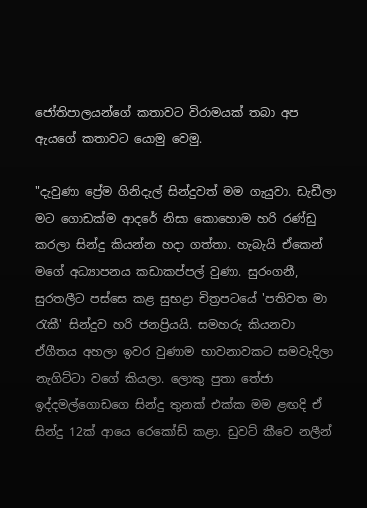ජෝතිපාලයන්ගේ කතාවට විරාමයක් තබා අප ඇයගේ කතාවට යොමු වෙමු.

"දැවුණා ප්‍රේම ගිනිදැල් සින්දුවත් මම ගැයුවා. ඩැඩීලා මට ගොඩක්ම ආදරේ නිසා කොහොම හරි රණ්ඩු කරලා සින්දු කියන්න හදා ගත්තා. හැබැයි ඒකෙන් මගේ අධ්‍යාපනය කඩාකප්පල් වුණා. සුරංගනී, සුරතලීට පස්සෙ කළ සුභද්‍රා චිත්‍රපටයේ 'පතිවත මා රැකී' සින්දුව හරි ජනප්‍රියයි. සමහරු කියනවා ඒගීතය අහලා ඉවර වුණාම භාවනාවකට සමවැදිලා නැගිට්ටා වගේ කියලා. ලොකු පුතා තේජා ඉද්දමල්ගොඩගෙ සින්දු තුනක් එක්ක මම ළඟදි ඒ සින්දු 12ක් ආයෙ රෙකෝඩ් කළා. ඩුවට් කීවෙ නලීන්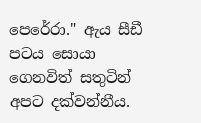පෙරේරා." ඇය සීඩී පටය සොයා ගෙනවිත් සතුටින් අපට දක්වන්නීය.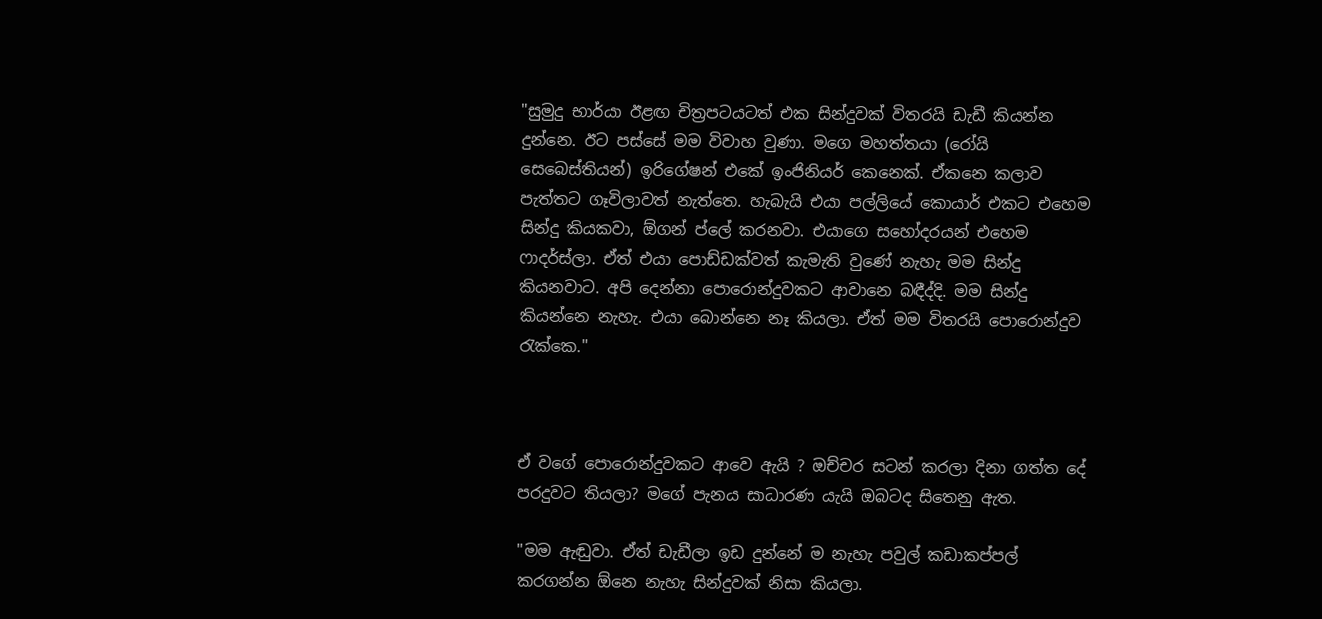"සුමුදු භාර්යා ඊළඟ චිත්‍රපටයටත් එක සින්දුවක් විතරයි ඩැඩී කියන්න දුන්නෙ. ඊට පස්සේ මම විවාහ වුණා. මගෙ මහත්තයා (රෝයි සෙබෙස්තියන්) ඉරිගේෂන් එකේ ඉංජිනියර් කෙනෙක්. ඒකනෙ කලාව පැත්තට ගෑවිලාවත් නැත්තෙ. හැබැයි එයා පල්ලියේ කොයාර් එකට එහෙම සින්දු කියකවා, ඕගන් ප්ලේ කරනවා. එයාගෙ සහෝදරයන් එහෙම ෆාදර්ස්ලා. ඒත් එයා පොඩ්ඩක්වත් කැමැති වුණේ නැහැ මම සින්දු කියනවාට. අපි දෙන්නා පොරොන්දුවකට ආවානෙ බඳීද්දි. මම සින්දු කියන්නෙ නැහැ. එයා බොන්නෙ නෑ කියලා. ඒත් මම විතරයි පොරොන්දුව රැක්කෙ."



ඒ වගේ පොරොන්දුවකට ආවෙ ඇයි ? ඔච්චර සටන් කරලා දිනා ගත්ත දේ පරදුවට තියලා? මගේ පැනය සාධාරණ යැයි ඔබටද සිතෙනු ඇත.

"මම ඇඬුවා. ඒත් ඩැඩීලා ඉඩ දුන්නේ ම නැහැ පවුල් කඩාකප්පල් කරගන්න ඕනෙ නැහැ සින්දුවක් නිසා කියලා.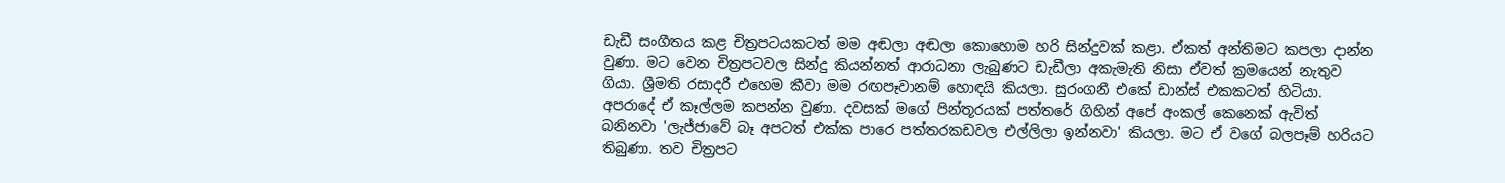ඩැඩී සංගීතය කළ චිත්‍රපටයකටත් මම අඬලා අඬලා කොහොම හරි සින්දුවක් කළා. ඒකත් අන්තිමට කපලා දාන්න වුණා. මට වෙන චිත්‍රපටවල සින්දු කියන්නත් ආරාධනා ලැබුණට ඩැඩීලා අකැමැති නිසා ඒවත් ක්‍රමයෙන් නැතුව ගියා. ශ්‍රීමති රසාදරී එහෙම කීවා මම රඟපෑවානම් හොඳයි කියලා. සුරංගනී එකේ ඩාන්ස් එකකටත් හිටියා. අපරාදේ ඒ කෑල්ලම කපන්න වුණා. දවසක් මගේ පින්තූරයක් පත්තරේ ගිහින් අපේ අංකල් කෙනෙක් ඇවිත් බනිනවා 'ලැජ්ජාවේ බෑ අපටත් එක්ක පාරෙ පත්තරකඩවල එල්ලිලා ඉන්නවා' කියලා. මට ඒ වගේ බලපෑම් හරියට තිබුණා. තව චිත්‍රපට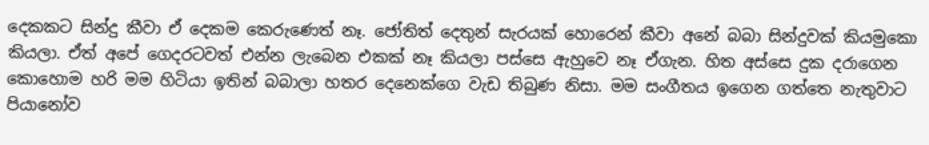දෙකකට සින්දු කීවා ඒ දෙකම කෙරුණෙත් නෑ. ජෝතිත් දෙතුන් සැරයක් හොරෙන් කීවා අනේ බබා සින්දුවක් කියමුකො කියලා. ඒත් අපේ ගෙදරටවත් එන්න ලැබෙන එකක් නෑ කියලා පස්සෙ ඇහුවෙ නෑ ඒගැන. හිත අස්සෙ දුක දරාගෙන කොහොම හරි මම හිටියා ඉතින් බබාලා හතර දෙනෙක්ගෙ වැඩ තිබුණ නිසා. මම සංගීතය ඉගෙන ගත්තෙ නැතුවාට පියානෝව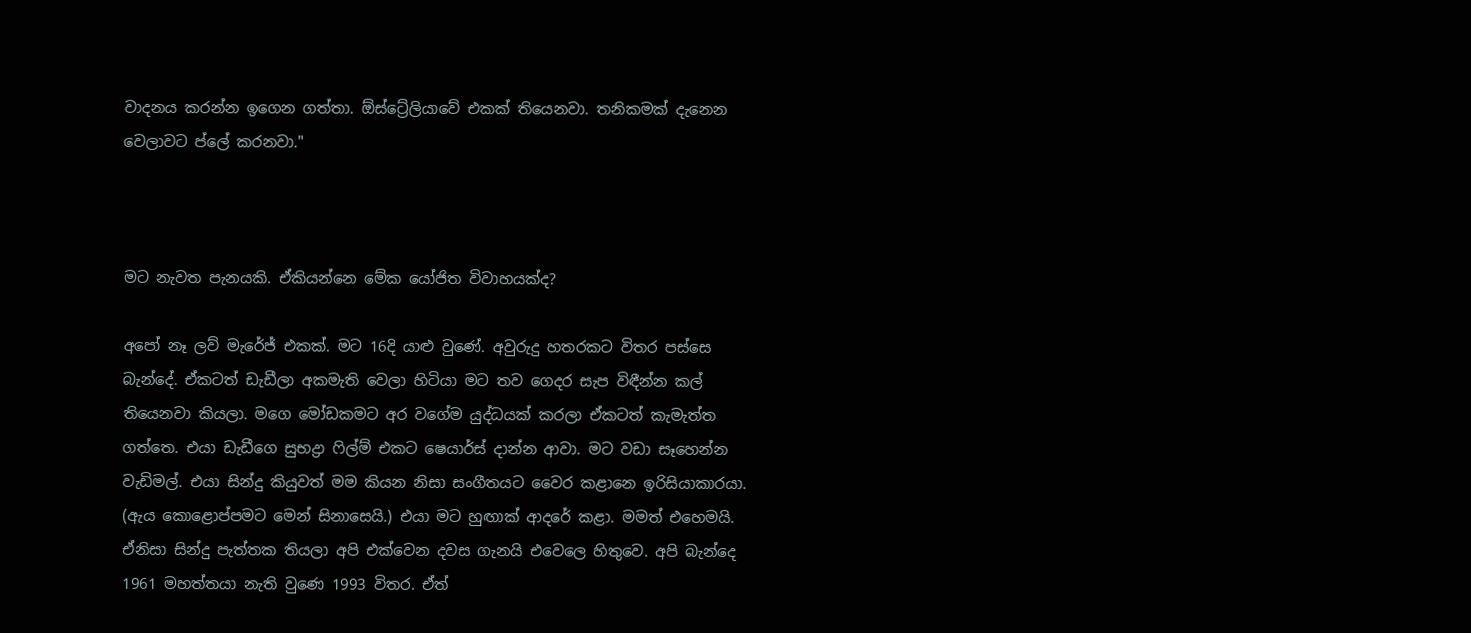වාදනය කරන්න ඉගෙන ගත්තා. ඕස්ට්‍රේලියාවේ එකක් තියෙනවා. තනිකමක් දැනෙන වෙලාවට ප්ලේ කරනවා."



මට නැවත පැනයකි. ඒකියන්නෙ මේක යෝජිත විවාහයක්ද?

අපෝ නෑ ලව් මැරේජ් එකක්. මට 16දි යාළු වුණේ. අවුරුදු හතරකට විතර පස්සෙ බැන්දේ. ඒකටත් ඩැඩීලා අකමැති වෙලා හිටියා මට තව ගෙදර සැප විඳීන්න කල් තියෙනවා කියලා. මගෙ මෝඩකමට අර වගේම යුද්ධයක් කරලා ඒකටත් කැමැත්ත ගත්තෙ. එයා ඩැඩීගෙ සුභද්‍රා ෆිල්ම් එකට ෂෙයාර්ස් දාන්න ආවා. මට වඩා සෑහෙන්න වැඩිමල්. එයා සින්දු කියුවත් මම කියන නිසා සංගීතයට වෛර කළානෙ ඉරිසියාකාරයා. (ඇය කොළොප්පමට මෙන් සිනාසෙයි.) එයා මට හුඟාක් ආදරේ කළා. මමත් එහෙමයි. ඒනිසා සින්දු පැත්තක තියලා අපි එක්වෙන දවස ගැනයි එවෙලෙ හිතුවෙ. අපි බැන්දෙ 1961 මහත්තයා නැති වුණෙ 1993 විතර. ඒත්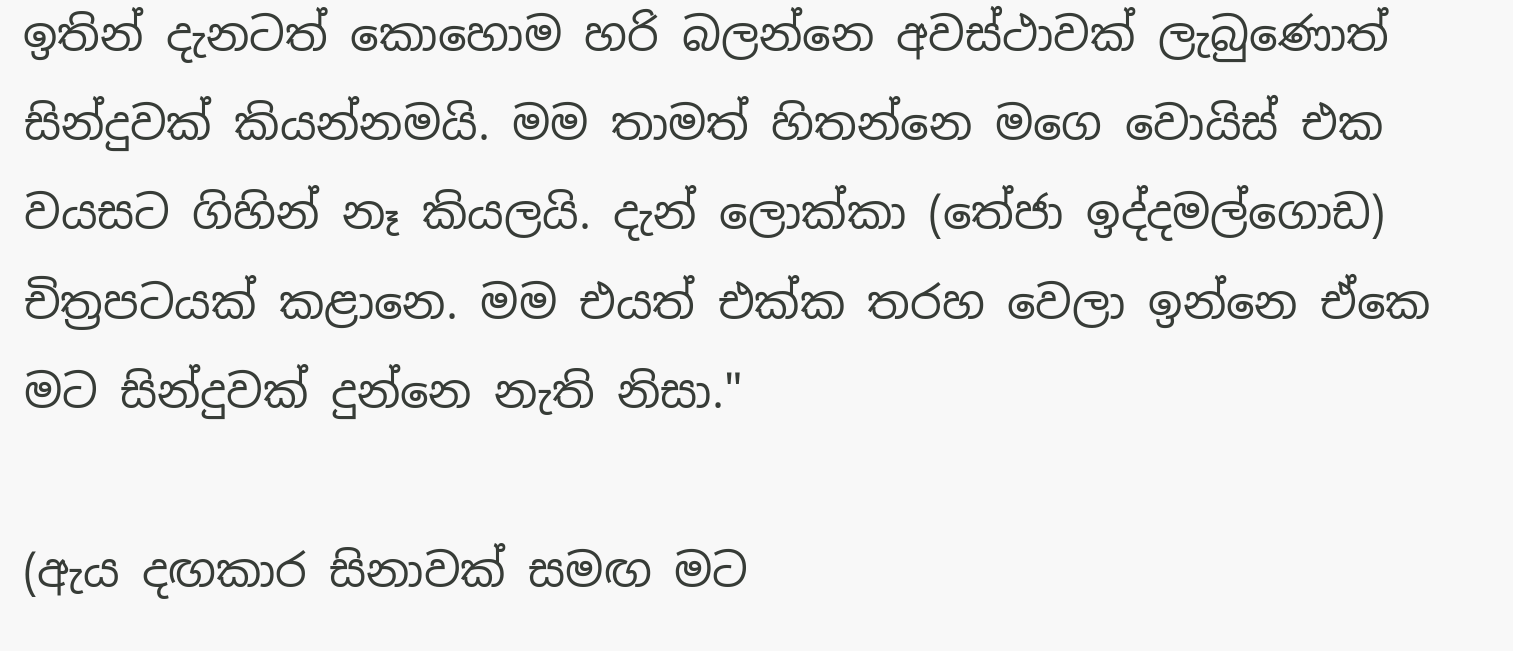ඉතින් දැනටත් කොහොම හරි බලන්නෙ අවස්ථාවක් ලැබුණොත් සින්දුවක් කියන්නමයි. මම තාමත් හිතන්නෙ මගෙ වොයිස් එක වයසට ගිහින් නෑ කියලයි. දැන් ලොක්කා (තේජා ඉද්දමල්ගොඩ) චිත්‍රපටයක් කළානෙ. මම එයත් එක්ක තරහ වෙලා ඉන්නෙ ඒකෙ මට සින්දුවක් දුන්නෙ නැති නිසා."

(ඇය දඟකාර සිනාවක් සමඟ මට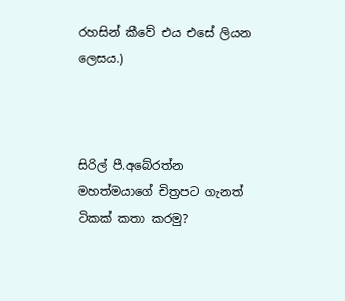රහසින් කීවේ එය එසේ ලියන ලෙසය.)



සිරිල් පී.අබේරත්න මහත්මයාගේ චිත්‍රපට ගැනත් ටිකක් කතා කරමු?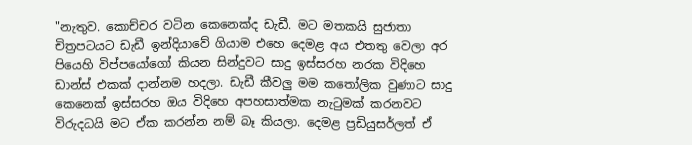"නැතුව. කොච්චර වටින කෙනෙක්ද ඩැඩී. මට මතකයි සුජාතා චිත්‍රපටයට ඩැඩී ඉන්දියාවේ ගියාම එහෙ දෙමළ අය එතතු වෙලා අර පියෙහි විප්පයෝගෝ කියන සින්දුවට සාදු ඉස්සරහ නරක විදිහෙ ඩාන්ස් එකක් දාන්නම හදලා. ඩැඩී කීවලු මම කතෝලික වුණාට සාදු කෙනෙක් ඉස්සරහ ඔය විදිහෙ අපහසාත්මක නැටුමක් කරනවට විරුදධයි මට ඒක කරන්න නම් බෑ කියලා. දෙමළ ප්‍රඩියුසර්ලත් ඒ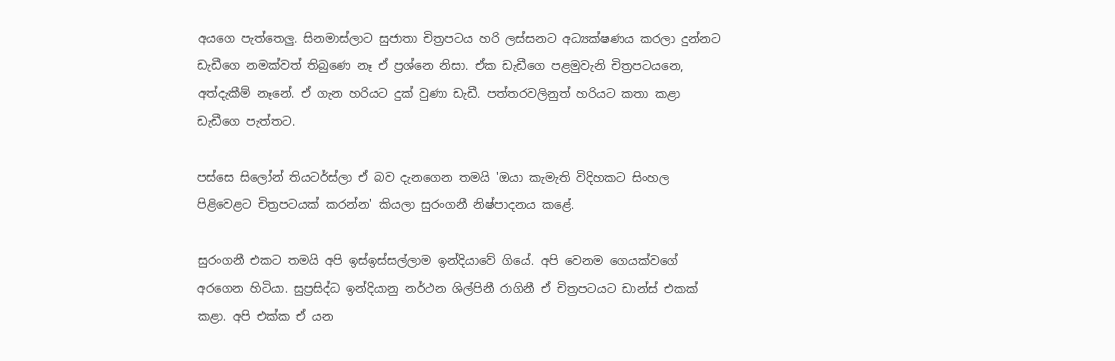අයගෙ පැත්තෙලු. සිනමාස්ලාට සුජාතා චිත්‍රපටය හරි ලස්සනට අධ්‍යක්ෂණය කරලා දුන්නට ඩැඩීගෙ නමක්වත් තිබුණෙ නෑ ඒ ප්‍රශ්නෙ නිසා. ඒක ඩැඩීගෙ පළමුවැනි චිත්‍රපටයනෙ, අත්දැකීම් නෑනේ. ඒ ගැන හරියට දුක් වුණා ඩැඩී. පත්තරවලිනුත් හරියට කතා කළා ඩැඩීගෙ පැත්තට.

පස්සෙ සිලෝන් තියටර්ස්ලා ඒ බව දැනගෙන තමයි 'ඔයා කැමැති විදිහකට සිංහල පිළිවෙළට චිත්‍රපටයක් කරන්න' කියලා සුරංගනී නිෂ්පාදනය කළේ.

සුරංගනී එකට තමයි අපි ඉස්ඉස්සල්ලාම ඉන්දියාවේ ගියේ. අපි වෙනම ගෙයක්වගේ අරගෙන හිටියා. සුප්‍රසිද්ධ ඉන්දියානු නර්ථන ශිල්පිනී රාගිනී ඒ චිත්‍රපටයට ඩාන්ස් එකක් කළා. අපි එක්ක ඒ යන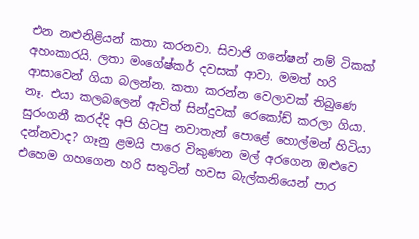එන නළුනිළියන් කතා කරනවා. සිවාජි ගනේෂන් නම් ටිකක් අහංකාරයි. ලතා මංගේෂ්කර් දවසක් ආවා. මමත් හරි ආසාවෙන් ගියා බලන්න. කතා කරන්න වෙලාවක් තිබුණෙ නෑ. එයා කලබලෙන් ඇවිත් සින්දුවක් රෙකෝඩ් කරලා ගියා. සුරංගනී කරද්දි අපි හිටපු නවාතැන් පොළේ හොල්මන් හිටියා දන්නවාද? ගෑනු ළමයි පාරෙ විකුණන මල් අරගෙන ඔළුවෙ එහෙම ගහගෙන හරි සතුටින් හවස බැල්කනියෙන් පාර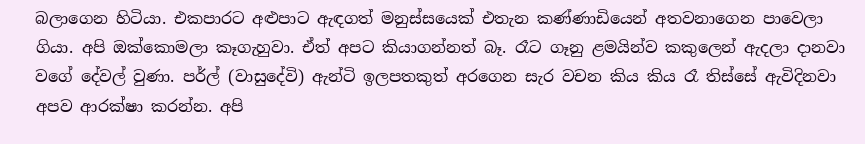බලාගෙන හිටියා. එකපාරට අළුපාට ඇඳගත් මනුස්සයෙක් එතැන කණ්ණාඩියෙන් අතවනාගෙන පාවෙලා ගියා. අපි ඔක්කොමලා කෑගැහුවා. ඒත් අපට කියාගන්නත් බෑ. රෑට ගෑනු ළමයින්ව කකුලෙන් ඇදලා දානවා වගේ දේවල් වුණා. පර්ල් (වාසුදේවි) ඇන්ටි ඉලපතකුත් අරගෙන සැර වචන කිය කිය රෑ තිස්සේ ඇවිදිනවා අපව ආරක්ෂා කරන්න. අපි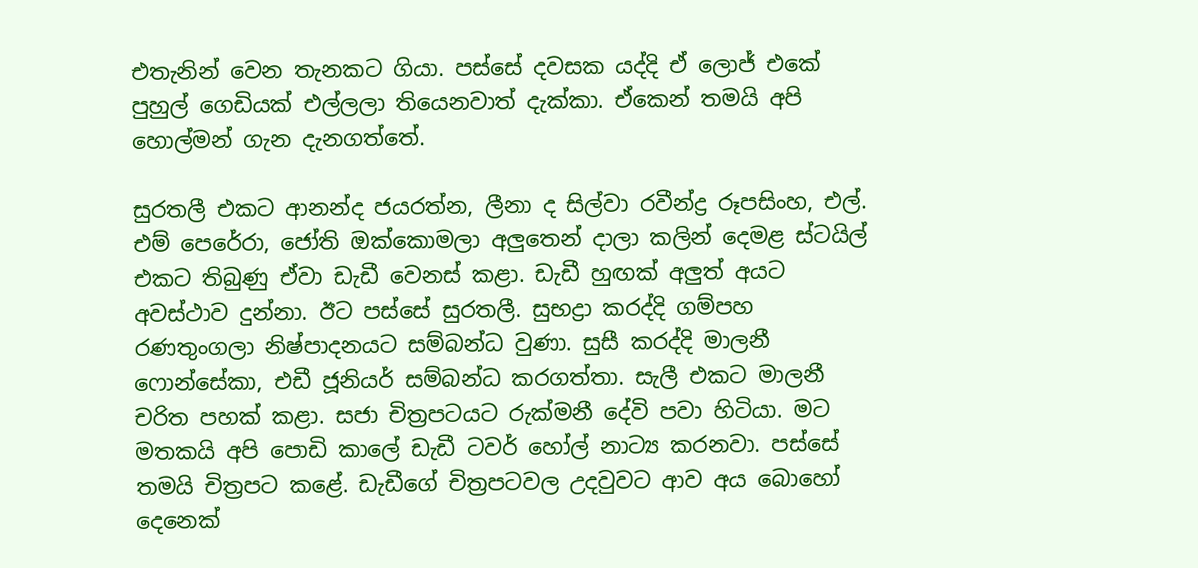එතැනින් වෙන තැනකට ගියා. පස්සේ දවසක යද්දි ඒ ලොජ් එකේ පුහුල් ගෙඩියක් එල්ලලා තියෙනවාත් දැක්කා. ඒකෙන් තමයි අපි හොල්මන් ගැන දැනගත්තේ.

සුරතලී එකට ආනන්ද ජයරත්න, ලීනා ද සිල්වා රවීන්ද්‍ර රූපසිංහ, එල්. එම් පෙරේරා, ජෝති ඔක්කොමලා අලුතෙන් දාලා කලින් දෙමළ ස්ටයිල් එකට තිබුණු ඒවා ඩැඩී වෙනස් කළා. ඩැඩී හුඟක් අලුත් අයට අවස්ථාව දුන්නා. ඊට පස්සේ සුරතලී. සුභද්‍රා කරද්දි ගම්පහ රණතුංගලා නිෂ්පාදනයට සම්බන්ධ වුණා. සුසී කරද්දි මාලනී ෆොන්සේකා, එඩී ජූනියර් සම්බන්ධ කරගත්තා. සැලී එකට මාලනී චරිත පහක් කළා. සජා චිත්‍රපටයට රුක්මනී දේවි පවා හිටියා. මට මතකයි අපි පොඩි කාලේ ඩැඩී ටවර් හෝල් නාට්‍ය කරනවා. පස්සේ තමයි චිත්‍රපට කළේ. ඩැඩීගේ චිත්‍රපටවල උදවුවට ආව අය බොහෝ දෙනෙක්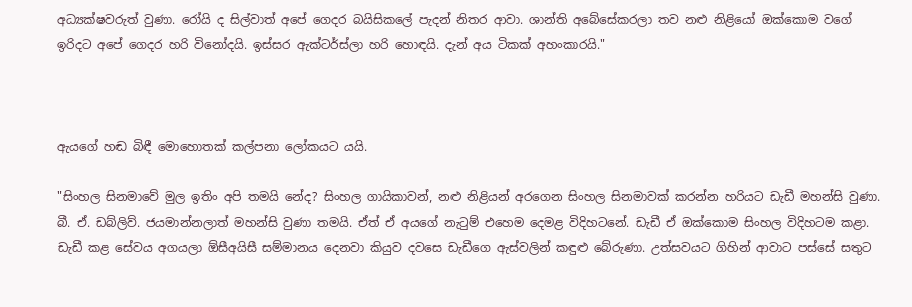අධ්‍යක්ෂවරුත් වුණා. රෝයි ද සිල්වාත් අපේ ගෙදර බයිසිකලේ පැදන් නිතර ආවා. ශාන්ති අබේසේකරලා තව නළු නිළියෝ ඔක්කොම වගේ ඉරිදට අපේ ගෙදර හරි විනෝදයි. ඉස්සර ඇක්ටර්ස්ලා හරි හොඳයි. දැන් අය ටිකක් අහංකාරයි."



ඇයගේ හඬ බිඳී මොහොතක් කල්පනා ලෝකයට යයි.

"සිංහල සිනමාවේ මුල ඉතිං අපි තමයි නේද? සිංහල ගායිකාවන්, නළු නිළියන් අරගෙන සිංහල සිනමාවක් කරන්න හරියට ඩැඩී මහන්සි වුණා. බී. ඒ. ඩබ්ලිව්. ජයමාන්නලාත් මහන්සි වුණා තමයි. ඒත් ඒ අයගේ නැටුම් එහෙම දෙමළ විදිහටනේ. ඩැඩී ඒ ඔක්කොම සිංහල විදිහටම කළා. ඩැඩී කළ සේවය අගයලා ඕසීඅයිසී සම්මානය දෙනවා කියුව දවසෙ ඩැඩීගෙ ඇස්වලින් කඳුළු බේරුණා. උත්සවයට ගිහින් ආවාට පස්සේ සතුට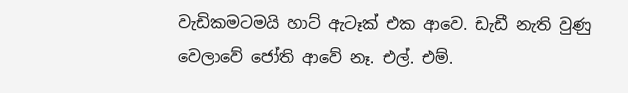වැඩිකමටමයි හාට් ඇටෑක් එක ආවෙ. ඩැඩී නැති වුණු වෙලාවේ ජෝති ආවේ නෑ. එල්. එම්.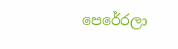පෙරේරලා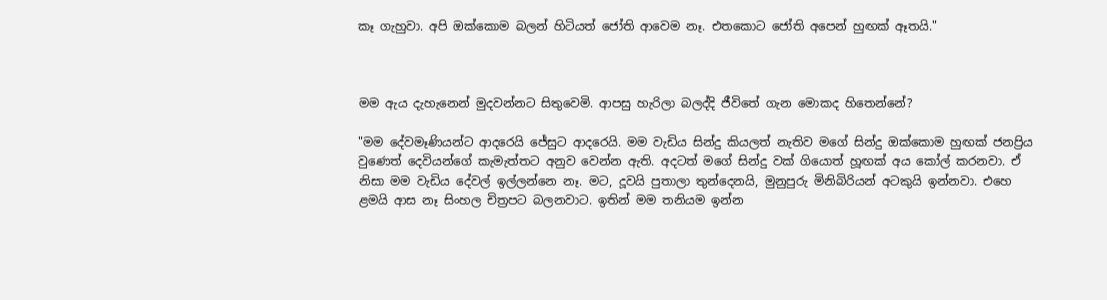කෑ ගැහුවා. අපි ඔක්කොම බලන් හිටියත් ජෝති ආවෙම නෑ. එතකොට ජෝති අපෙන් හුඟක් ඈතයි."



මම ඇය දැහැනෙන් මුදවන්නට සිතුවෙමි. ආපසු හැරිලා බලද්දි ජීවිතේ ගැන මොකද හිතෙන්නේ?

"මම දේවමෑණියන්ට ආදරෙයි ජේසුට ආදරෙයි. මම වැඩිය සින්දු කියලත් නැතිව මගේ සින්දු ඔක්කොම හුඟක් ජනප්‍රිය වුණෙත් දෙවියන්ගේ කැමැත්තට අනුව වෙන්න ඇති. අදටත් මගේ සින්දු වක් ගියොත් හූඟක් අය කෝල් කරනවා. ඒ නිසා මම වැඩිය දේවල් ඉල්ලන්නෙ නෑ. මට, දූවයි පුතාලා තුන්දෙනයි, මුනුපුරු මිනිබිරියන් අටකුයි ඉන්නවා. එහෙ ළමයි ආස නෑ සිංහල චිත්‍රපට බලනවාට. ඉතින් මම තනියම ඉන්න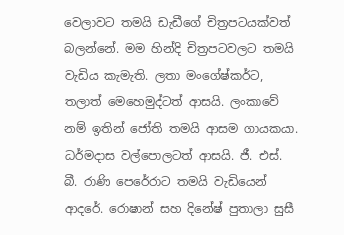වෙලාවට තමයි ඩැඩීගේ චිත්‍රපටයක්වත් බලන්නේ. මම හින්දි චිත්‍රපටවලට තමයි වැඩිය කැමැති. ලතා මංගේෂ්කර්ට, තලාත් මෙහෙමුද්ටත් ආසයි. ලංකාවේ නම් ඉතින් ජෝති තමයි ආසම ගායකයා. ධර්මදාස වල්පොලටත් ආසයි. ජී. එස්. බී. රාණි පෙරේරාට තමයි වැඩියෙන් ආදරේ. රොෂාන් සහ දිනේෂ් පුතාලා සුසී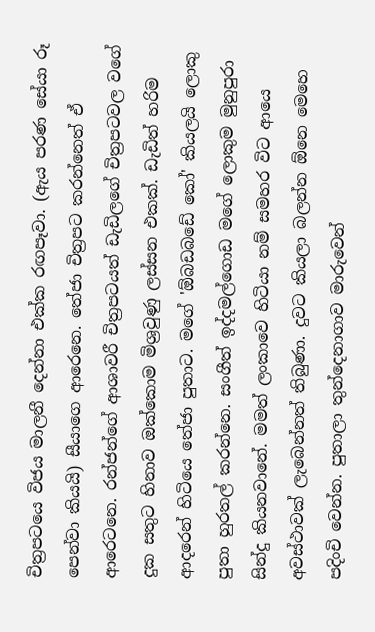චිත්‍රපටයෙ විජය මාලනී දෙන්නා එක්ක රඟපෑවා. (ඇය පරණ සේයා රූ පෙන්වා කියයි) සීයාගෙ ආරෙනෙ. තේජා චිත්‍රපට කරන්නෙත් ඒ ආරෙටනෙ. රන්ජන්ගේ ආශාවරී චිත්‍රපටයත් ඩැඩිලගේ චිත්‍රපටවල වගේ දුක සතුට හිනාව ඔක්කොම මිශ්‍රවුණු ලස්සන එකක්. ඩැඩිත් හරිම ආදරෙන් හිටියෙ තේජා පුතාට. මගේ 'ඕබඩබඩේ කෝ' කියලයි ලොකු පුතා හුරතල් කරන්නෙ. සංගීත් ඉද්දමල්ගොඩ මගේ ලොකුම මුනුපුරා සින්දු කියනවානේ. මමත් ලංකාවෙ හිටියා නම් සමහර විට ආයෙ අවස්ථාවක් ලැබෙන්නත් තිබුණා. දුවට කියලා බලන්න ඕනෙ මෙහෙ පදිංචි වෙන්න. පුතාලා තුන්දෙනාගාව මාරුවෙන්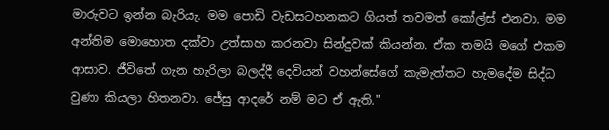මාරුවට ඉන්න බැරියැ. මම පොඩි වැඩසටහනකට ගියත් තවමත් කෝල්ස් එනවා. මම අන්තිම මොහොත දක්වා උත්සාහ කරනවා සින්දුවක් කියන්න. ඒක තමයි මගේ එකම ආසාව. ජීවිතේ ගැන හැරිලා බලද්දී දෙවියන් වහන්සේගේ කැමැත්තට හැමදේම සිද්ධ වුණා කියලා හිතනවා. ජේසු ආදරේ නම් මට ඒ ඇති."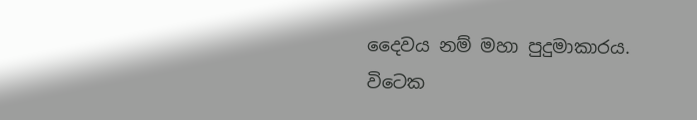දෛවය නම් මහා පුදුමාකාරය. විටෙක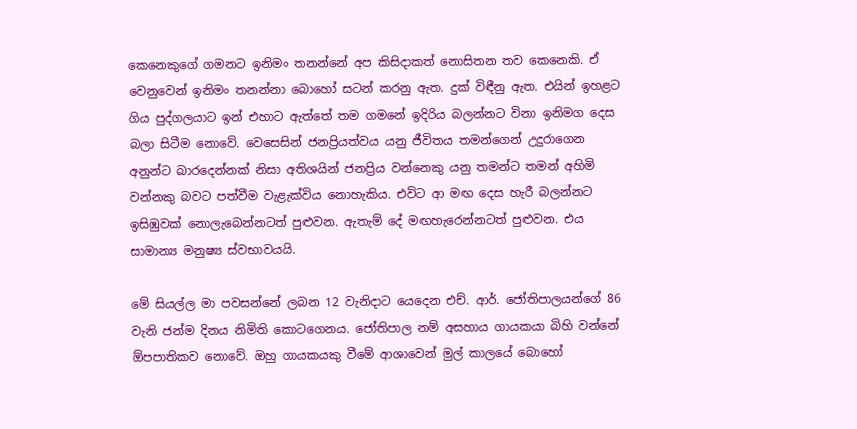කෙනෙකුගේ ගමනට ඉනිමං තනන්නේ අප කිසිදාකත් නොසිතන තව කෙනෙකි. ඒ වෙනුවෙන් ඉනිමං තනන්නා බොහෝ සටන් කරනු ඇත. දුක් විඳීනු ඇත. එයින් ඉහළට ගිය පුද්ගලයාට ඉන් එහාට ඇත්තේ තම ගමනේ ඉදිරිය බලන්නට විනා ඉනිමග දෙස බලා සිටීම නොවේ. වෙසෙසින් ජනප්‍රියත්වය යනු ජීවිතය තමන්ගෙන් උදුරාගෙන අනුන්ට බාරදෙන්නක් නිසා අතිශයින් ජනප්‍රිය වන්නෙකු යනු තමන්ට තමන් අහිමි වන්නකු බවට පත්වීම වැළැක්විය නොහැකිය. එවිට ආ මඟ දෙස හැරී බලන්නට ඉසිඹුවක් නොලැබෙන්නටත් පුළුවන. ඇතැම් දේ මඟහැරෙන්නටත් පුළුවන. එය සාමාන්‍ය මනුෂ්‍ය ස්වභාවයයි.

මේ සියල්ල මා පවසන්නේ ලබන 12 වැනිදාට යෙදෙන එච්. ආර්. ජෝතිපාලයන්ගේ 86 වැනි ජන්ම දිනය නිමිති කොටගෙනය. ජෝතිපාල නම් අසහාය ගායකයා බිහි වන්නේ ඕපපාතිකව නොවේ. ඔහු ගායකයකු වීමේ ආශාවෙන් මුල් කාලයේ බොහෝ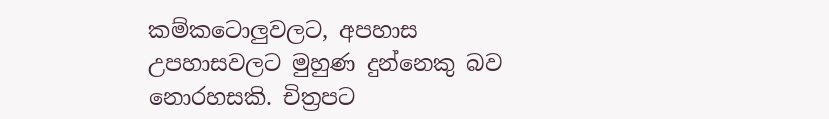කම්කටොලුවලට, අපහාස උපහාසවලට මුහුණ දුන්නෙකු බව නොරහසකි. චිත්‍රපට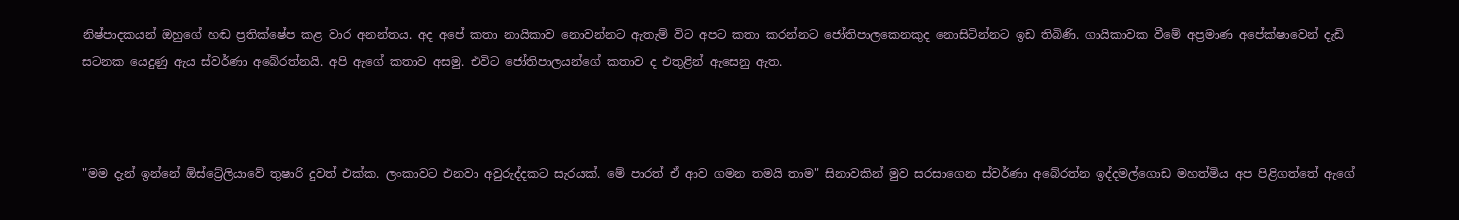නිෂ්පාදකයන් ඔහුගේ හඬ ප්‍රතික්ෂේප කළ වාර අනන්තය. අද අපේ කතා නායිකාව නොවන්නට ඇතැම් විට අපට කතා කරන්නට ජෝතිපාලකෙනකුද නොසිටින්නට ඉඩ තිබිණි. ගායිකාවක වීමේ අප්‍රමාණ අපේක්ෂාවෙන් දැඩි සටනක යෙදුණු ඇය ස්වර්ණා අබේරත්නයි. අපි ඇගේ කතාව අසමු. එවිට ජෝතිපාලයන්ගේ කතාව ද එතුළින් ඇසෙනු ඇත.



"මම දැන් ඉන්නේ ඕස්ට්‍රේලියාවේ තුෂාරි දුවත් එක්ක. ලංකාවට එනවා අවුරුද්දකට සැරයක්. මේ පාරත් ඒ ආව ගමන තමයි තාම" සිනාවකින් මුව සරසාගෙන ස්වර්ණා අබේරත්න ඉද්දමල්ගොඩ මහත්මිය අප පිළිගත්තේ ඇගේ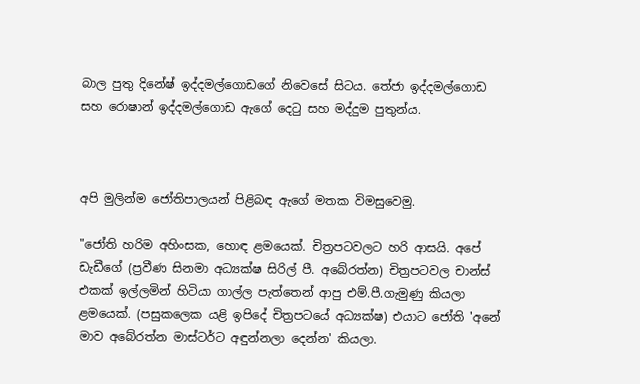බාල පුතු දිනේෂ් ඉද්දමල්ගොඩගේ නිවෙසේ සිටය. තේජා ඉද්දමල්ගොඩ සහ රොෂාන් ඉද්දමල්ගොඩ ඇ‌ගේ දෙටු සහ මද්දුම පුතුන්ය.



අපි මුලින්ම ජෝතිපාලයන් පිළිබඳ ඇගේ මතක විමසුවෙමු.

"ජෝති හරිම අහිංසක, හොඳ ළමයෙක්. චිත්‍රපටවලට හරි ආසයි. අපේ ඩැඩීගේ (ප්‍රවීණ සිනමා අධ්‍යක්ෂ සිරිල් පී. අබේරත්න) චිත්‍රපටවල චාන්ස් එකක් ඉල්ලමින් හිටියා ගාල්ල පැත්තෙන් ආපු එම්.පී.ගැමුණු කියලා ළමයෙක්. (පසුකලෙක යළි ඉපිදේ චිත්‍රපටයේ අධ්‍යක්ෂ) එයාට ජෝති 'අනේ මාව අබේරත්න මාස්ටර්ට අඳුන්නලා දෙන්න' කියලා.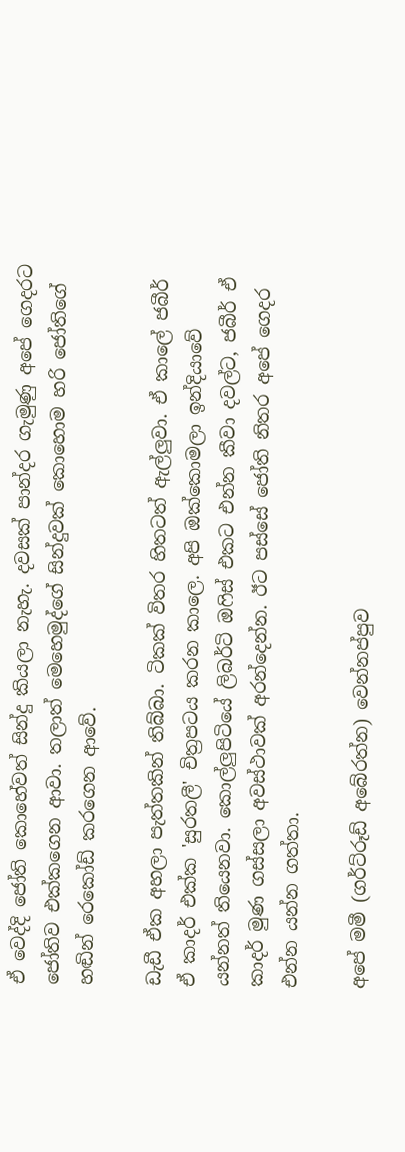ඒ වෙද්දි ජෝති කොහේවත් සින්දු කියලා නැහැ. දවසක් පාන්දර ගැමුණු අපේ ගෙදරට ජෝතිව එක්කගෙන ආවා. තලාත් මෙහෙමුද්ගේ සින්දුවක් කොහොම හරි ජෝතිගේ හඬින් රෙකෝඩ් කරගෙන ආවේ.

ඩැඩී ඒක අහලා පැත්තකින් තිබ්බා. ටිකක් විතර හිතටත් ඇල්ලුවා. ඒ කාලේ ජබීර් ඒ කාදර් එක්ක 'සුරතලී' චිත්‍රපටය කරන කාලෙ. අපි ඔක්කොමලා ඉන්දියාවේ යන්නත් තියෙනවා. කොල්ලුපිටියේ ලිබර්ටි ඔෆිස් එකට එන්න කීවා දවල්ට, ජබීර් ඒ කාදර් මුණ ගස්සලා අවස්ථාවක් අරන්දෙන්න. ඊට පස්සේ ජෝති නිතර අපේ ගෙදර එන්න යන්න ගත්තා.

අපේ මමී (ගර්ට්රූඩ් අබේරත්න) වෙන්නප්පුව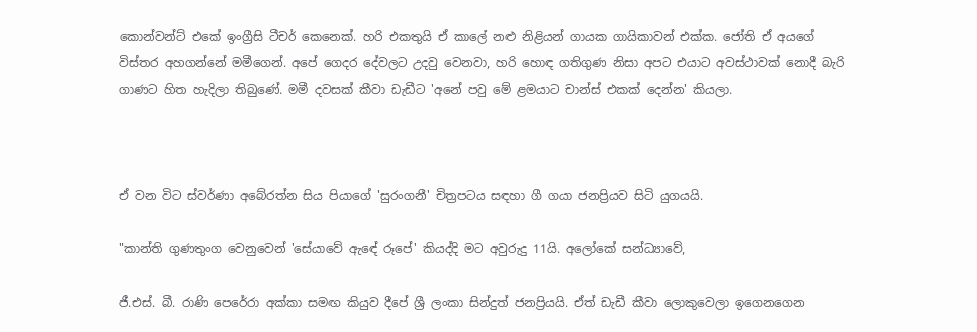කොන්වන්ට් එකේ ඉංග්‍රීසි ටීචර් කෙනෙක්. හරි එකතුයි ඒ කාලේ නළු නිළියන් ගායක ගායිකාවන් එක්ක. ජෝති ඒ අයගේ විස්තර අහගන්නේ මමීගෙන්. අපේ ගෙදර දේවලට උදවු වෙනවා, හරි හොඳ ගතිගුණ නිසා අපට එයාට අවස්ථාවක් නොදී බැරි ගාණට හිත හැදිලා තිබුණේ. මමී දවසක් කීවා ඩැඩීට 'අනේ පවු මේ ළමයාට චාන්ස් එකක් දෙන්න' කියලා.



ඒ වන විට ස්වර්ණා අබේරත්න සිය පියාගේ 'සුරංගනී' චිත්‍රපටය සඳහා ගී ගයා ජනප්‍රියව සිටි යුගයයි.

"කාන්ති ගුණතුංග වෙනුවෙන් 'සේයාවේ ඇඳේ රූපේ' කියද්දි මට අවුරුදු 11යි. අලෝකේ සන්ධ්‍යාවේ,

ජී.එස්. බී. රාණි පෙරේරා අක්කා සමඟ කියුව දීපේ ශ්‍රී ලංකා සින්දුත් ජනප්‍රියයි. ඒත් ඩැඩී කීවා ලොකුවෙලා ඉගෙනගෙන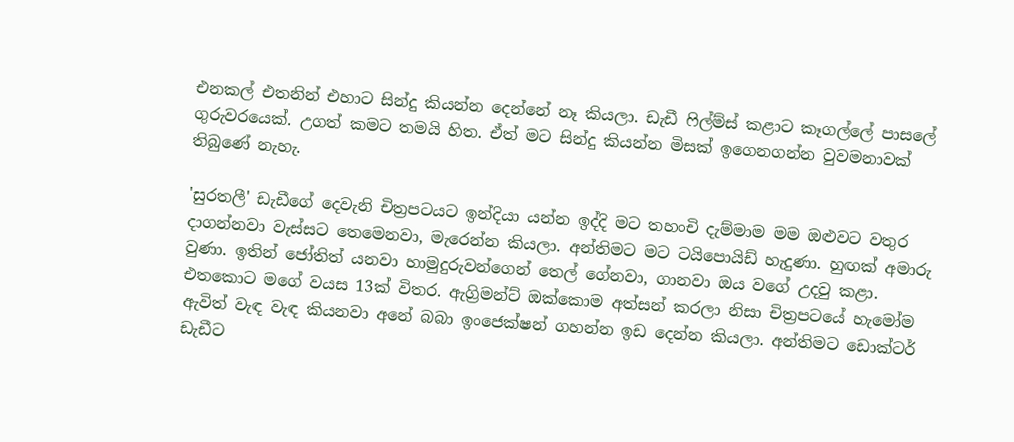එනකල් එතනින් එහාට සින්දු කියන්න දෙන්නේ නෑ කියලා. ඩැඩී ෆිල්ම්ස් කළාට කෑගල්ලේ පාසලේ ගුරුවරයෙක්. උගත් කමට තමයි හිත. ඒත් මට සින්දු කියන්න මිසක් ඉගෙනගන්න වුවමනාවක් තිබුණේ නැහැ.

'සුරතලී' ඩැඩීගේ දෙවැනි චිත්‍රපටයට ඉන්දියා යන්න ඉද්දි මට තහංචි දැම්මාම මම ඔළුවට වතුර දාගන්නවා වැස්සට තෙමෙනවා, මැරෙන්න කියලා. අන්තිමට මට ටයිපොයිඩ් හැදුණා. හුඟක් අමාරු වුණා. ඉතින් ජෝතිත් යනවා හාමුදුරුවන්ගෙන් තෙල් ගේනවා, ගානවා ඔය වගේ උදවු කළා. එතකොට මගේ වයස 13ක් විතර. ඇග්‍රිමන්ට් ඔක්කොම අත්සන් කරලා නිසා චිත්‍රපටයේ හැමෝම ඇවිත් වැඳ වැඳ කියනවා අනේ බබා ඉංජෙක්ෂන් ගහන්න ඉඩ දෙන්න කියලා. අන්තිමට ඩොක්ටර් ඩැඩීට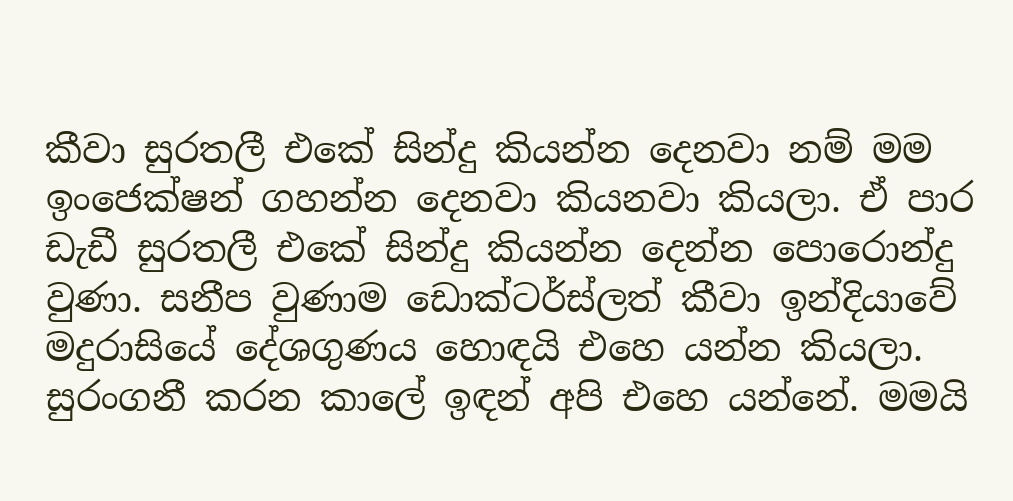කීවා සුරතලී එකේ සින්දු කියන්න දෙනවා නම් මම ඉංජෙක්ෂන් ගහන්න දෙනවා කියනවා කියලා. ඒ පාර ඩැඩී සුරතලී එකේ සින්දු කියන්න දෙන්න පොරොන්දු වුණා. සනීප වුණාම ඩොක්ටර්ස්ලත් කීවා ඉන්දියාවේ මදුරාසියේ දේශගුණය හොඳයි එහෙ යන්න කියලා. සුරංගනී කරන කාලේ ඉඳන් අපි එහෙ යන්නේ. මමයි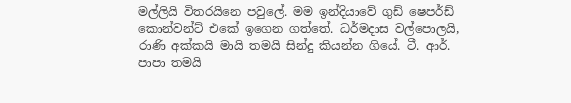මල්ලියි විතරයිනෙ පවුලේ. මම ඉන්දියාවේ ගුඩ් ෂෙපර්ඩ් කොන්වන්ට් එකේ ඉගෙන ගත්තේ. ධර්මදාස වල්පොලයි, රාණි අක්කයි මායි තමයි සින්දු කියන්න ගියේ. ටී. ආර්. පාපා තමයි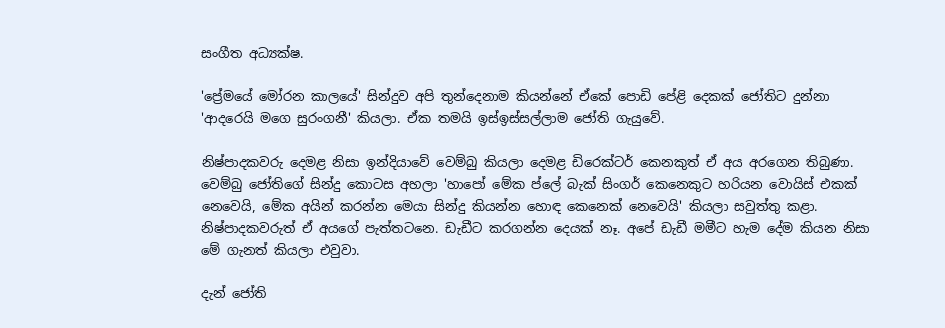සංගීත අධ්‍යක්ෂ.

'ප්‍රේමයේ මෝරන කාලයේ' සින්දුව අපි තුන්දෙනාම කියන්නේ ඒකේ පොඩි පේළි දෙකක් ජෝතිට දුන්නා 'ආදරෙයි මගෙ සුරංගනී' කියලා. ඒක තමයි ඉස්ඉස්සල්ලාම ජෝති ගැයුවේ.

නිෂ්පාදකවරු දෙමළ නිසා ඉන්දියාවේ වෙම්බු කියලා දෙමළ ඩිරෙක්ටර්‌ කෙනකුත් ඒ අය අරගෙන තිබුණා. වෙම්බු ජෝතිගේ සින්දු කොටස අහලා 'හාපෝ මේක ප්ලේ බැක් සිංගර් කෙනෙකුට හරියන වොයිස් එකක් නෙවෙයි, මේක අයින් කරන්න මෙයා සින්දු කියන්න හොඳ කෙනෙක් නෙවෙයි' කියලා සවුත්තු කළා. නිෂ්පාදකවරුත් ඒ අයගේ පැත්තටනෙ. ඩැඩීට කරගන්න දෙයක් නෑ. අපේ ඩැඩී මමීට හැම දේම කියන නිසා මේ ගැනත් කියලා එවුවා.

දැන් ජෝති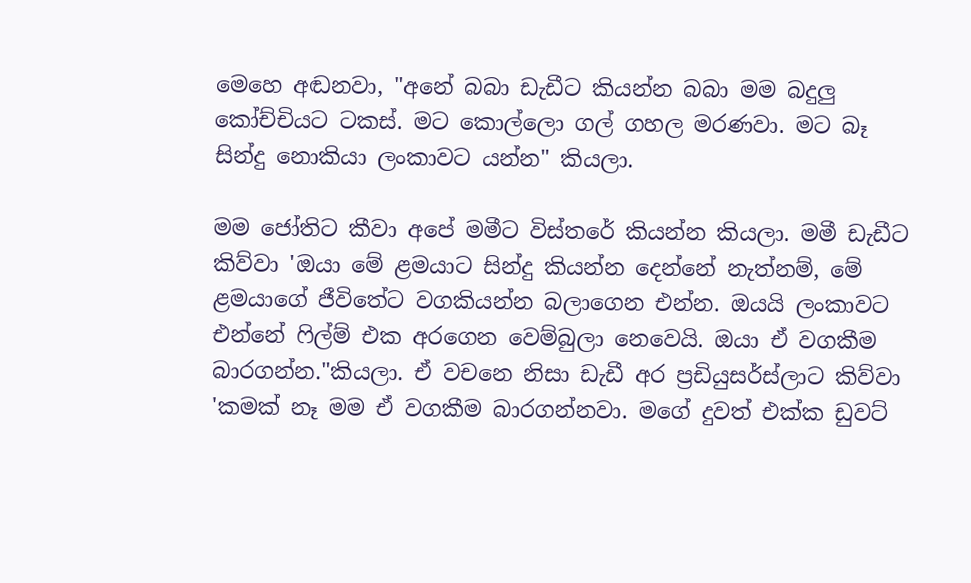මෙහෙ අඬනවා, "අනේ බබා ඩැඩීට කියන්න බබා මම බදුලු කෝච්චියට ටකස්. මට කොල්ලො ගල් ගහල මරණවා. මට බෑ සින්දු නොකියා ලංකාවට යන්න" කියලා.

මම ජෝතිට කීවා අපේ මමීට විස්තරේ කියන්න කියලා. මමී ඩැඩීට කිව්වා 'ඔයා මේ ළමයාට සින්දු කියන්න දෙන්නේ නැත්නම්, මේ ළමයාගේ ජීවිතේට වගකියන්න බලාගෙන එන්න. ඔයයි ලංකාවට එන්නේ ෆිල්ම් එක අරගෙන වෙම්බුලා නෙවෙයි. ඔයා ඒ වගකීම බාරගන්න."කියලා. ඒ වචනෙ නිසා ඩැඩී අර ප්‍රඩියුසර්ස්ලාට කිව්වා 'කමක් නෑ මම ඒ වගකීම බාරගන්නවා. මගේ දුවත් එක්ක ඩුවට්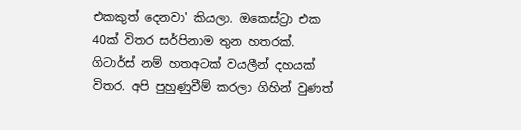එකකුත් දෙනවා' කියලා. ඔකෙස්ට්‍රා එක 40ක් විතර සර්පිනාම තුන හතරක්. ගිටාර්ස් නම් හතඅටක් වයලීන් දහයක් විතර. අපි පුහුණුවීම් කරලා ගිහින් වුණත්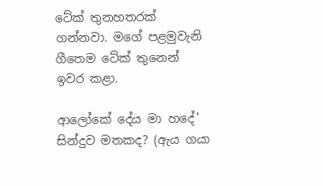ටේක් තුනහතරක් ගන්නවා. මගේ පළමුවැනි ගීතෙම ටේක් තුනෙන් ඉවර කළා.

ආලෝකේ දේය මා හදේ' සින්දුව මතකද? (ඇය ගයා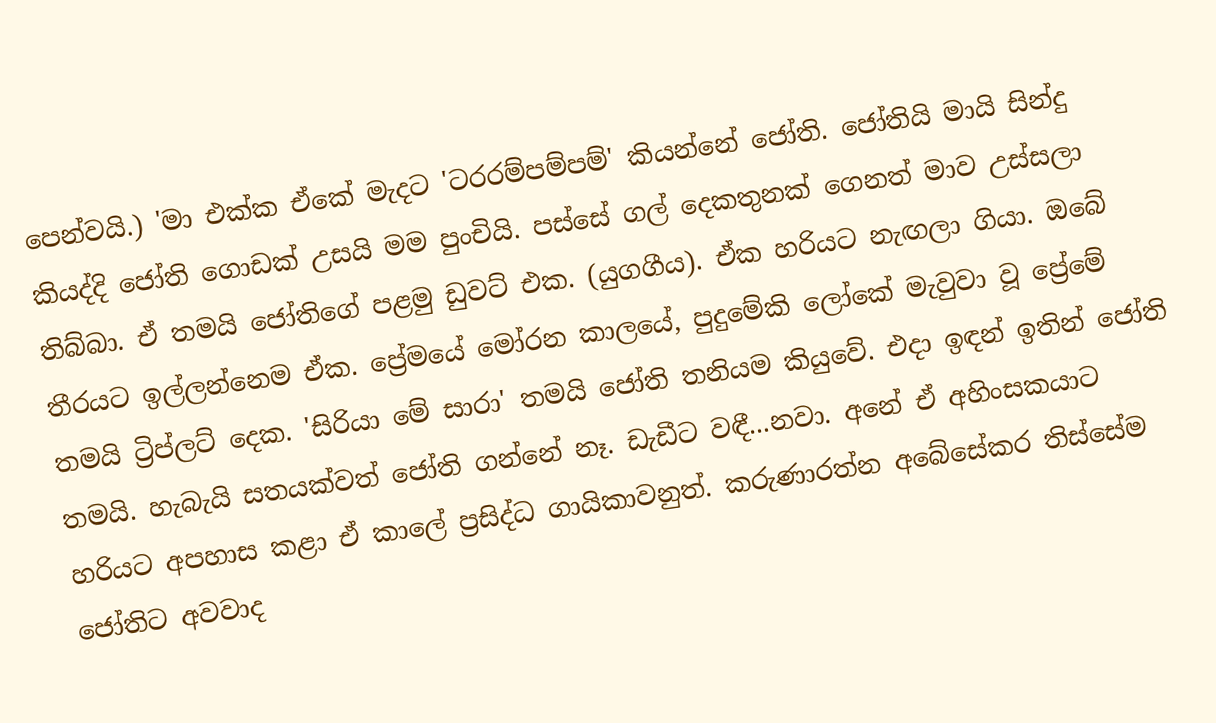පෙන්වයි.) 'මා එක්ක ඒකේ මැදට 'ටරරම්පම්පම්' කියන්නේ ජෝති. ජෝතියි මායි සින්දු කියද්දි ජෝති ගොඩක් උසයි මම පුංචියි. පස්සේ ගල් දෙකතුනක් ගෙනත් මාව උස්සලා තිබ්බා. ඒ තමයි ජෝතිගේ පළමු ඩුවට් එක. (යුගගීය). ඒක හරියට නැඟලා ගියා. ඔබේ තීරයට ඉල්ලන්නෙම ඒක. ප්‍රේමයේ මෝරන කාලයේ, පුදුමේකි ලෝකේ මැවුවා වූ ප්‍රේමේ තමයි ට්‍රිප්ලට් දෙක. 'සිරියා මේ සාරා' තමයි ජෝති තනියම කියුවේ. එදා ඉඳන් ඉතින් ජෝති තමයි. හැබැයි සතයක්වත් ජෝති ගන්නේ නෑ. ඩැඩීට වඳී...නවා. අනේ ඒ අහිංසකයාට හරියට අපහාස කළා ඒ කාලේ ප්‍රසිද්ධ ගායිකාවනුත්. කරුණාරත්න අබේසේකර තිස්සේම ජෝතිට අවවාද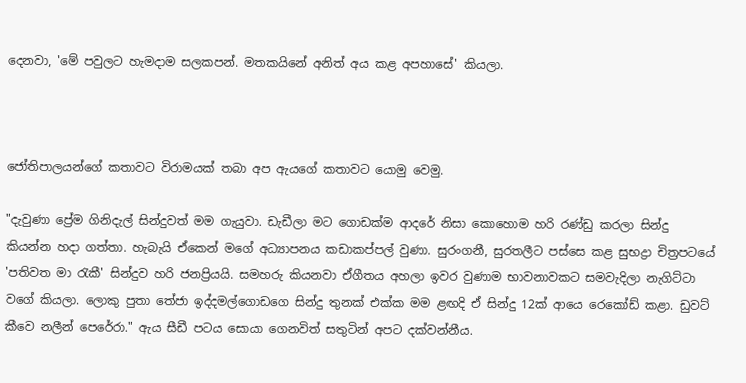දෙනවා, 'මේ පවුලට හැමදාම සලකපන්. මතකයිනේ අනිත් අය කළ අපහාසේ' කියලා.



ජෝතිපාලයන්ගේ කතාවට විරාමයක් තබා අප ඇයගේ කතාවට යොමු වෙමු.

"දැවුණා ප්‍රේම ගිනිදැල් සින්දුවත් මම ගැයුවා. ඩැඩීලා මට ගොඩක්ම ආදරේ නිසා කොහොම හරි රණ්ඩු කරලා සින්දු කියන්න හදා ගත්තා. හැබැයි ඒකෙන් මගේ අධ්‍යාපනය කඩාකප්පල් වුණා. සුරංගනී, සුරතලීට පස්සෙ කළ සුභද්‍රා චිත්‍රපටයේ 'පතිවත මා රැකී' සින්දුව හරි ජනප්‍රියයි. සමහරු කියනවා ඒගීතය අහලා ඉවර වුණාම භාවනාවකට සමවැදිලා නැගිට්ටා වගේ කියලා. ලොකු පුතා තේජා ඉද්දමල්ගොඩගෙ සින්දු තුනක් එක්ක මම ළඟදි ඒ සින්දු 12ක් ආයෙ රෙකෝඩ් කළා. ඩුවට් කීවෙ නලීන් පෙරේරා." ඇය සීඩී පටය සොයා ගෙනවිත් සතුටින් අපට දක්වන්නීය.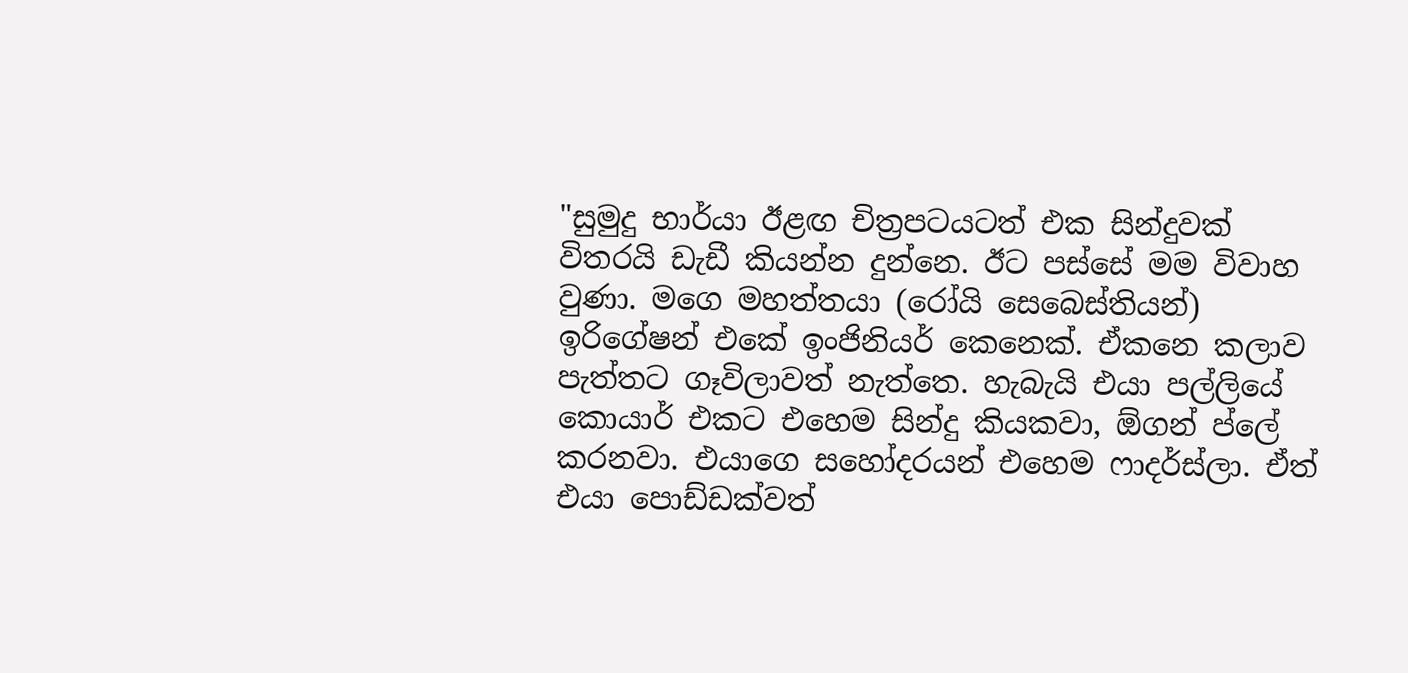"සුමුදු භාර්යා ඊළඟ චිත්‍රපටයටත් එක සින්දුවක් විතරයි ඩැඩී කියන්න දුන්නෙ. ඊට පස්සේ මම විවාහ වුණා. මගෙ මහත්තයා (රෝයි සෙබෙස්තියන්) ඉරිගේෂන් එකේ ඉංජිනියර් කෙනෙක්. ඒකනෙ කලාව පැත්තට ගෑවිලාවත් නැත්තෙ. හැබැයි එයා පල්ලියේ කොයාර් එකට එහෙම සින්දු කියකවා, ඕගන් ප්ලේ කරනවා. එයාගෙ සහෝදරයන් එහෙම ෆාදර්ස්ලා. ඒත් එයා පොඩ්ඩක්වත්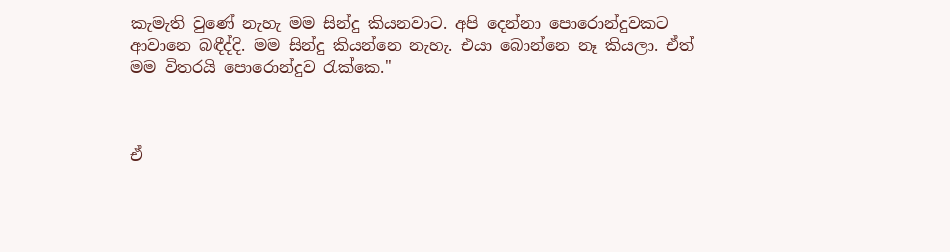කැමැති වුණේ නැහැ මම සින්දු කියනවාට. අපි දෙන්නා පොරොන්දුවකට ආවානෙ බඳීද්දි. මම සින්දු කියන්නෙ නැහැ. එයා බොන්නෙ නෑ කියලා. ඒත් මම විතරයි පොරොන්දුව රැක්කෙ."



ඒ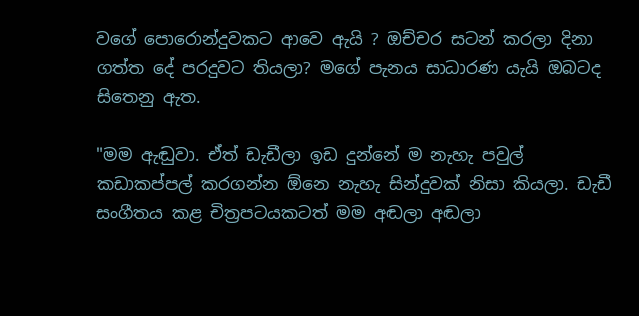වගේ පොරොන්දුවකට ආවෙ ඇයි ? ඔච්චර සටන් කරලා දිනා ගත්ත දේ පරදුවට තියලා? මගේ පැනය සාධාරණ යැයි ඔබටද සිතෙනු ඇත.

"මම ඇඬුවා. ඒත් ඩැඩීලා ඉඩ දුන්නේ ම නැහැ පවුල් කඩාකප්පල් කරගන්න ඕනෙ නැහැ සින්දුවක් නිසා කියලා. ඩැඩී සංගීතය කළ චිත්‍රපටයකටත් මම අඬලා අඬලා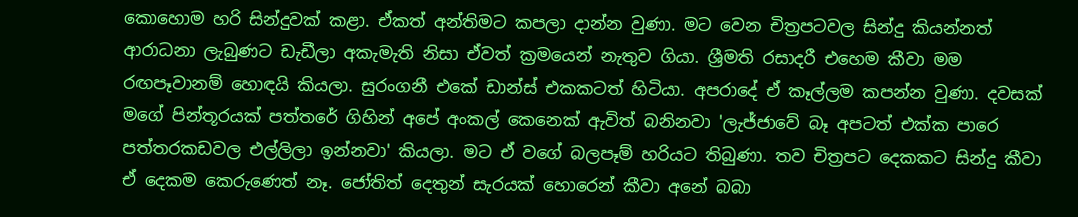කොහොම හරි සින්දුවක් කළා. ඒකත් අන්තිමට කපලා දාන්න වුණා. මට වෙන චිත්‍රපටවල සින්දු කියන්නත් ආරාධනා ලැබුණට ඩැඩීලා අකැමැති නිසා ඒවත් ක්‍රමයෙන් නැතුව ගියා. ශ්‍රීමති රසාදරී එහෙම කීවා මම රඟපෑවානම් හොඳයි කියලා. සුරංගනී එකේ ඩාන්ස් එකකටත් හිටියා. අපරාදේ ඒ කෑල්ලම කපන්න වුණා. දවසක් මගේ පින්තූරයක් පත්තරේ ගිහින් අපේ අංකල් කෙනෙක් ඇවිත් බනිනවා 'ලැජ්ජාවේ බෑ අපටත් එක්ක පාරෙ පත්තරකඩවල එල්ලිලා ඉන්නවා' කියලා. මට ඒ වගේ බලපෑම් හරියට තිබුණා. තව චිත්‍රපට දෙකකට සින්දු කීවා ඒ දෙකම කෙරුණෙත් නෑ. ජෝතිත් දෙතුන් සැරයක් හොරෙන් කීවා අනේ බබා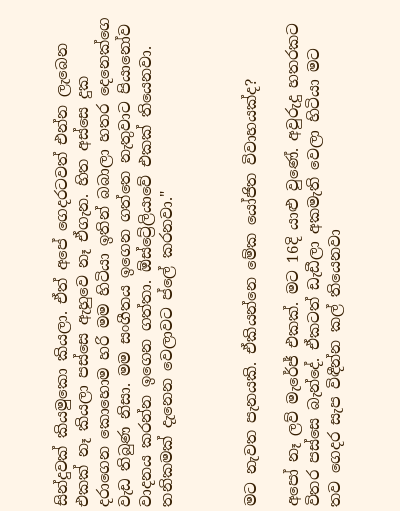සින්දුවක් කියමුකො කියලා. ඒත් අපේ ගෙදරටවත් එන්න ලැබෙන එකක් නෑ කියලා පස්සෙ ඇහුවෙ නෑ ඒගැන. හිත අස්සෙ දුක දරාගෙන කොහොම හරි මම හිටියා ඉතින් බබාලා හතර දෙනෙක්ගෙ වැඩ තිබුණ නිසා. මම සංගීතය ඉගෙන ගත්තෙ නැතුවාට පියානෝව වාදනය කරන්න ඉගෙන ගත්තා. ඕස්ට්‍රේලියාවේ එකක් තියෙනවා. තනිකමක් දැනෙන වෙලාවට ප්ලේ කරනවා."



මට නැවත පැනයකි. ඒකියන්නෙ මේක යෝජිත විවාහයක්ද?

අපෝ නෑ ලව් මැරේජ් එකක්. මට 16දි යාළු වුණේ. අවුරුදු හතරකට විතර පස්සෙ බැන්දේ. ඒකටත් ඩැඩීලා අකමැති වෙලා හිටියා මට තව ගෙදර සැප විඳීන්න කල් තියෙනවා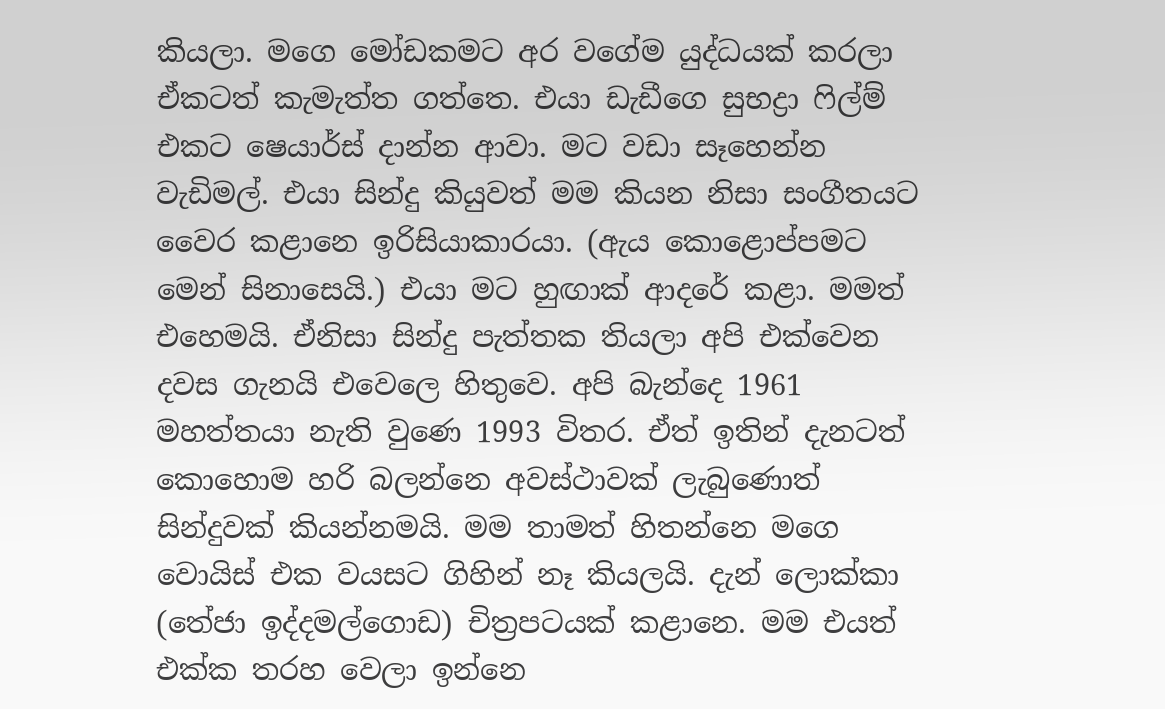කියලා. මගෙ මෝඩකමට අර වගේම යුද්ධයක් කරලා ඒකටත් කැමැත්ත ගත්තෙ. එයා ඩැඩීගෙ සුභද්‍රා ෆිල්ම් එකට ෂෙයාර්ස් දාන්න ආවා. මට වඩා සෑහෙන්න වැඩිමල්. එයා සින්දු කියුවත් මම කියන නිසා සංගීතයට වෛර කළානෙ ඉරිසියාකාරයා. (ඇය කොළොප්පමට මෙන් සිනාසෙයි.) එයා මට හුඟාක් ආදරේ කළා. මමත් එහෙමයි. ඒනිසා සින්දු පැත්තක තියලා අපි එක්වෙන දවස ගැනයි එවෙලෙ හිතුවෙ. අපි බැන්දෙ 1961 මහත්තයා නැති වුණෙ 1993 විතර. ඒත් ඉතින් දැනටත් කොහොම හරි බලන්නෙ අවස්ථාවක් ලැබුණොත් සින්දුවක් කියන්නමයි. මම තාමත් හිතන්නෙ මගෙ වොයිස් එක වයසට ගිහින් නෑ කියලයි. දැන් ලොක්කා (තේජා ඉද්දමල්ගොඩ) චිත්‍රපටයක් කළානෙ. මම එයත් එක්ක තරහ වෙලා ඉන්නෙ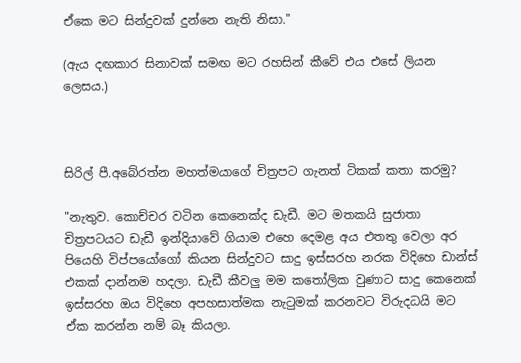ඒකෙ මට සින්දුවක් දුන්නෙ නැති නිසා."

(ඇය දඟකාර සිනාවක් සමඟ මට රහසින් කීවේ එය එසේ ලියන ලෙසය.)



සිරිල් පී.අබේරත්න මහත්මයාගේ චිත්‍රපට ගැනත් ටිකක් කතා කරමු?

"නැතුව. කොච්චර වටින කෙනෙක්ද ඩැඩී. මට මතකයි සුජාතා චිත්‍රපටයට ඩැඩී ඉන්දියාවේ ගියාම එහෙ දෙමළ අය එතතු වෙලා අර පියෙහි විප්පයෝගෝ කියන සින්දුවට සාදු ඉස්සරහ නරක විදිහෙ ඩාන්ස් එකක් දාන්නම හදලා. ඩැඩී කීවලු මම කතෝලික වුණාට සාදු කෙනෙක් ඉස්සරහ ඔය විදිහෙ අපහසාත්මක නැටුමක් කරනවට විරුදධයි මට ඒක කරන්න නම් බෑ කියලා.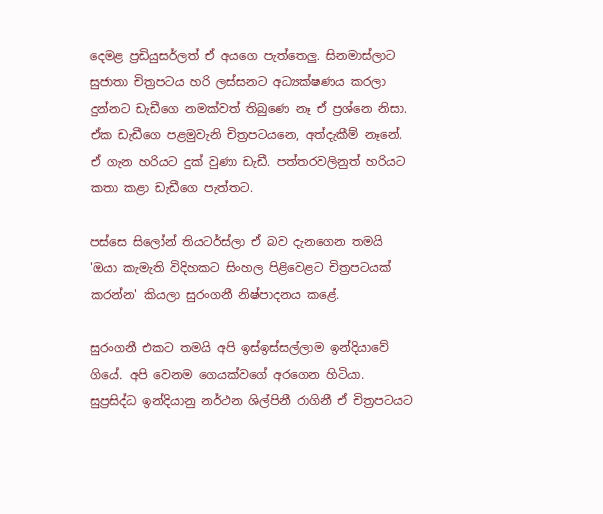දෙමළ ප්‍රඩියුසර්ලත් ඒ අයගෙ පැත්තෙලු. සිනමාස්ලාට සුජාතා චිත්‍රපටය හරි ලස්සනට අධ්‍යක්ෂණය කරලා දුන්නට ඩැඩීගෙ නමක්වත් තිබුණෙ නෑ ඒ ප්‍රශ්නෙ නිසා. ඒක ඩැඩීගෙ පළමුවැනි චිත්‍රපටයනෙ, අත්දැකීම් නෑනේ. ඒ ගැන හරියට දුක් වුණා ඩැඩී. පත්තරවලිනුත් හරියට කතා කළා ඩැඩීගෙ පැත්තට.

පස්සෙ සිලෝන් තියටර්ස්ලා ඒ බව දැනගෙන තමයි 'ඔයා කැමැති විදිහකට සිංහල පිළිවෙළට චිත්‍රපටයක් කරන්න' කියලා සුරංගනී නිෂ්පාදනය කළේ.

සුරංගනී එකට තමයි අපි ඉස්ඉස්සල්ලාම ඉන්දියාවේ ගියේ. අපි වෙනම ගෙයක්වගේ අරගෙන හිටියා. සුප්‍රසිද්ධ ඉන්දියානු නර්ථන ශිල්පිනී රාගිනී ඒ චිත්‍රපටයට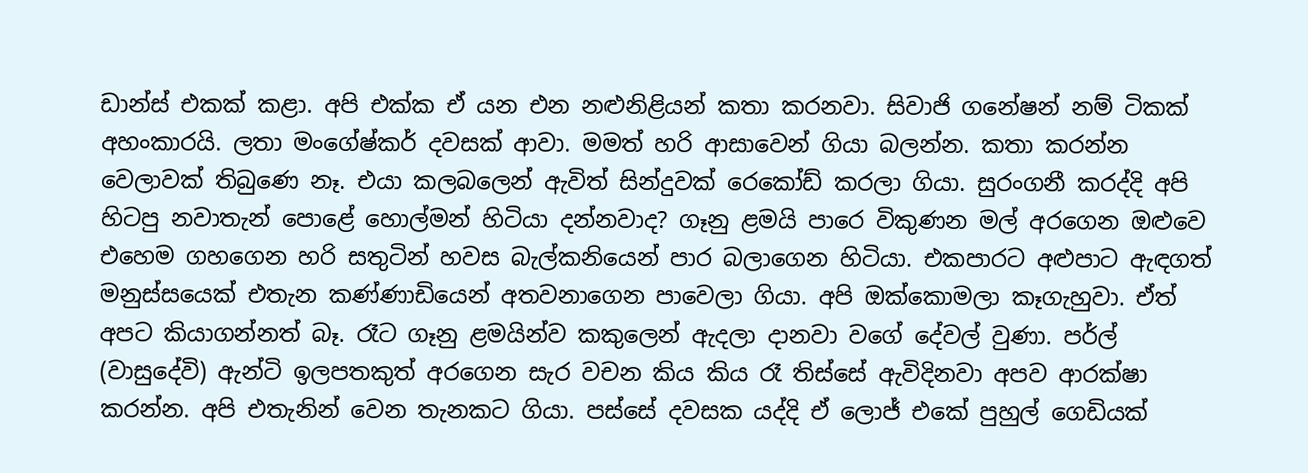ඩාන්ස් එකක් කළා. අපි එක්ක ඒ යන එන නළුනිළියන් කතා කරනවා. සිවාජි ගනේෂන් නම් ටිකක් අහංකාරයි. ලතා මංගේෂ්කර් දවසක් ආවා. මමත් හරි ආසාවෙන් ගියා බලන්න. කතා කරන්න වෙලාවක් තිබුණෙ නෑ. එයා කලබලෙන් ඇවිත් සින්දුවක් රෙකෝඩ් කරලා ගියා. සුරංගනී කරද්දි අපි හිටපු නවාතැන් පොළේ හොල්මන් හිටියා දන්නවාද? ගෑනු ළමයි පාරෙ විකුණන මල් අරගෙන ඔළුවෙ එහෙම ගහගෙන හරි සතුටින් හවස බැල්කනියෙන් පාර බලාගෙන හිටියා. එකපාරට අළුපාට ඇඳගත් මනුස්සයෙක් එතැන කණ්ණාඩියෙන් අතවනාගෙන පාවෙලා ගියා. අපි ඔක්කොමලා කෑගැහුවා. ඒත් අපට කියාගන්නත් බෑ. රෑට ගෑනු ළමයින්ව කකුලෙන් ඇදලා දානවා වගේ දේවල් වුණා. පර්ල් (වාසුදේවි) ඇන්ටි ඉලපතකුත් අරගෙන සැර වචන කිය කිය රෑ තිස්සේ ඇවිදිනවා අපව ආරක්ෂා කරන්න. අපි එතැනින් වෙන තැනකට ගියා. පස්සේ දවසක යද්දි ඒ ලොජ් එකේ පුහුල් ගෙඩියක්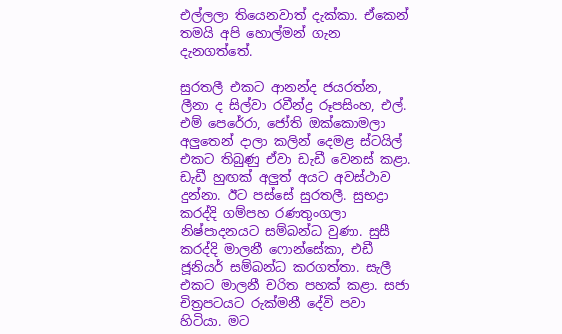එල්ලලා තියෙනවාත් දැක්කා. ඒකෙන් තමයි අපි හොල්මන් ගැන දැනගත්තේ.

සුරතලී එකට ආනන්ද ජයරත්න, ලීනා ද සිල්වා රවීන්ද්‍ර රූපසිංහ, එල්. එම් පෙරේරා, ජෝති ඔක්කොමලා අලුතෙන් දාලා කලින් දෙමළ ස්ටයිල් එකට තිබුණු ඒවා ඩැඩී වෙනස් කළා. ඩැඩී හුඟක් අලුත් අයට අවස්ථාව දුන්නා. ඊට පස්සේ සුරතලී. සුභද්‍රා කරද්දි ගම්පහ රණතුංගලා නිෂ්පාදනයට සම්බන්ධ වුණා. සුසී කරද්දි මාලනී ෆොන්සේකා, එඩී ජූනියර් සම්බන්ධ කරගත්තා. සැලී එකට මාලනී චරිත පහක් කළා. සජා චිත්‍රපටයට රුක්මනී දේවි පවා හිටියා. මට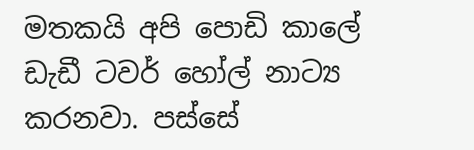මතකයි අපි පොඩි කාලේ ඩැඩී ටවර් හෝල් නාට්‍ය කරනවා. පස්සේ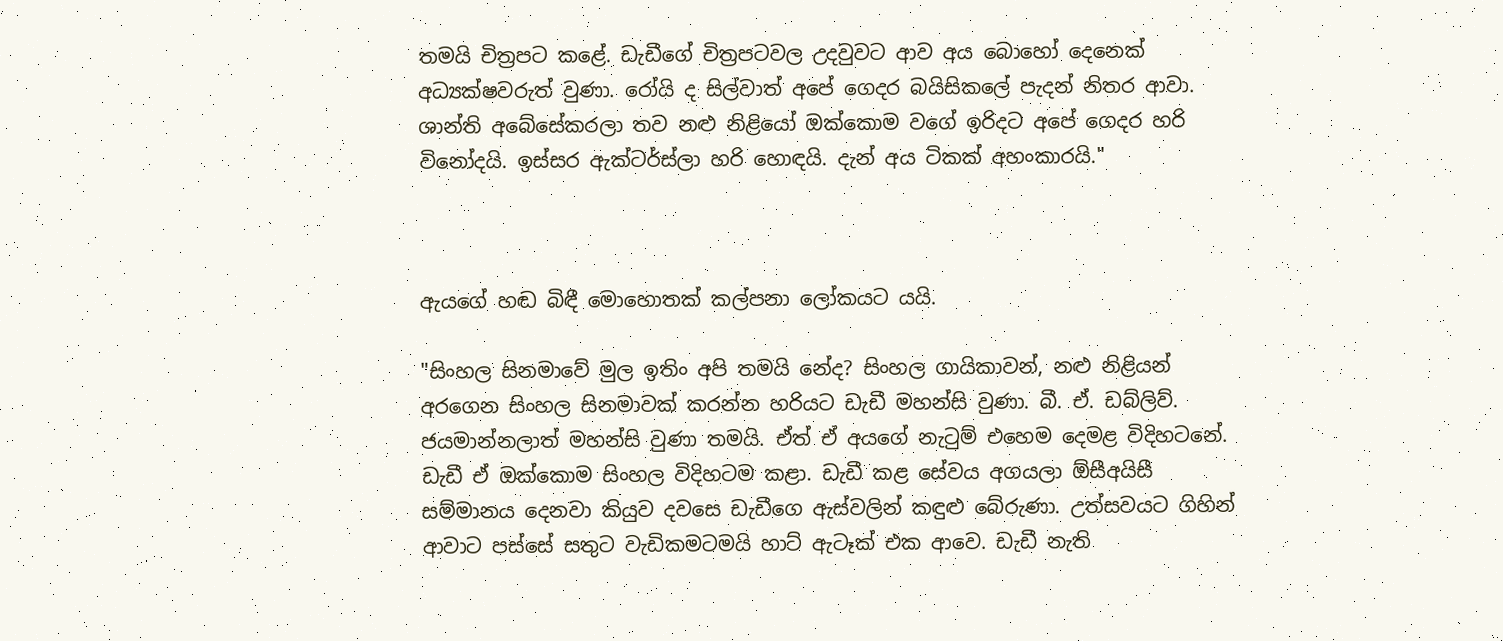තමයි චිත්‍රපට කළේ. ඩැඩීගේ චිත්‍රපටවල උදවුවට ආව අය බොහෝ දෙනෙක් අධ්‍යක්ෂවරුත් වුණා. රෝයි ද සිල්වාත් අපේ ගෙදර බයිසිකලේ පැදන් නිතර ආවා. ශාන්ති අබේසේකරලා තව නළු නිළියෝ ඔක්කොම වගේ ඉරිදට අපේ ගෙදර හරි විනෝදයි. ඉස්සර ඇක්ටර්ස්ලා හරි හොඳයි. දැන් අය ටිකක් අහංකාරයි."



ඇයගේ හඬ බිඳී මොහොතක් කල්පනා ලෝකයට යයි.

"සිංහල සිනමාවේ මුල ඉතිං අපි තමයි නේද? සිංහල ගායිකාවන්, නළු නිළියන් අරගෙන සිංහල සිනමාවක් කරන්න හරියට ඩැඩී මහන්සි වුණා. බී. ඒ. ඩබ්ලිව්. ජයමාන්නලාත් මහන්සි වුණා තමයි. ඒත් ඒ අයගේ නැටුම් එහෙම දෙමළ විදිහටනේ. ඩැඩී ඒ ඔක්කොම සිංහල විදිහටම කළා. ඩැඩී කළ සේවය අගයලා ඕසීඅයිසී සම්මානය දෙනවා කියුව දවසෙ ඩැඩීගෙ ඇස්වලින් කඳුළු බේරුණා. උත්සවයට ගිහින් ආවාට පස්සේ සතුට වැඩිකමටමයි හාට් ඇටෑක් එක ආවෙ. ඩැඩී නැති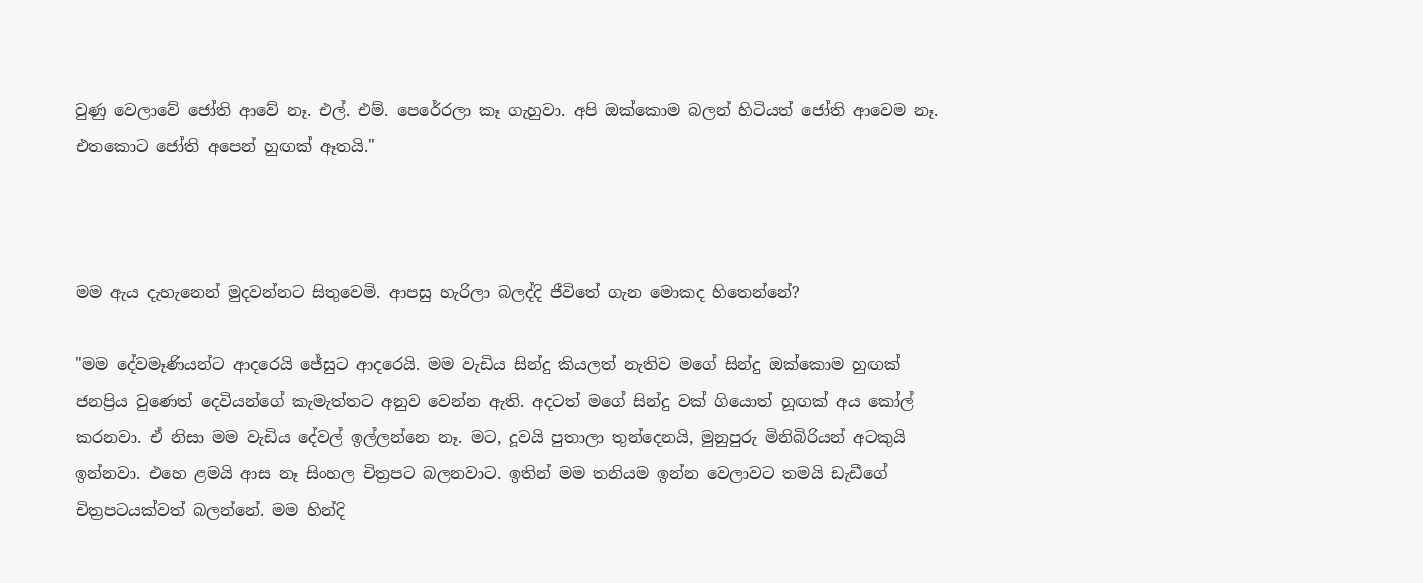වුණු වෙලාවේ ජෝති ආවේ නෑ. එල්. එම්. පෙරේරලා කෑ ගැහුවා. අපි ඔක්කොම බලන් හිටියත් ජෝති ආවෙම නෑ. එතකොට ජෝති අපෙන් හුඟක් ඈතයි."



මම ඇය දැහැනෙන් මුදවන්නට සිතුවෙමි. ආපසු හැරිලා බලද්දි ජීවිතේ ගැන මොකද හිතෙන්නේ?

"මම දේවමෑණියන්ට ආදරෙයි ජේසුට ආදරෙයි. මම වැඩිය සින්දු කියලත් නැතිව මගේ සින්දු ඔක්කොම හුඟක් ජනප්‍රිය වුණෙත් දෙවියන්ගේ කැමැත්තට අනුව වෙන්න ඇති. අදටත් මගේ සින්දු වක් ගියොත් හූඟක් අය කෝල් කරනවා. ඒ නිසා මම වැඩිය දේවල් ඉල්ලන්නෙ නෑ. මට, දූවයි පුතාලා තුන්දෙනයි, මුනුපුරු මිනිබිරියන් අටකුයි ඉන්නවා. එහෙ ළමයි ආස නෑ සිංහල චිත්‍රපට බලනවාට. ඉතින් මම තනියම ඉන්න වෙලාවට තමයි ඩැඩීගේ චිත්‍රපටයක්වත් බලන්නේ. මම හින්දි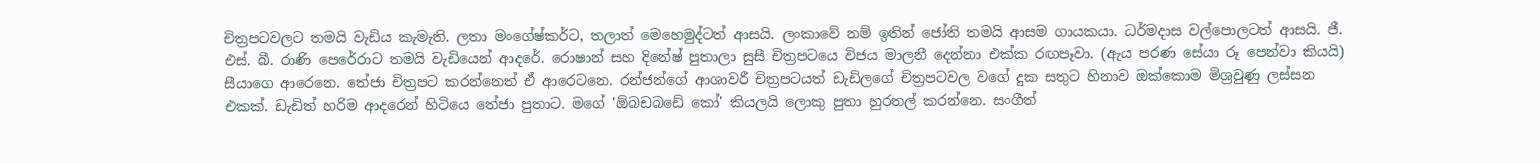චිත්‍රපටවලට තමයි වැඩිය කැමැති. ලතා මංගේෂ්කර්ට, තලාත් මෙහෙමුද්ටත් ආසයි. ලංකාවේ නම් ඉතින් ජෝති තමයි ආසම ගායකයා. ධර්මදාස වල්පොලටත් ආසයි. ජී. එස්. බී. රාණි පෙරේරාට තමයි වැඩියෙන් ආදරේ. රොෂාන් සහ දිනේෂ් පුතාලා සුසී චිත්‍රපටයෙ විජය මාලනී දෙන්නා එක්ක රඟපෑවා. (ඇය පරණ සේයා රූ පෙන්වා කියයි) සීයාගෙ ආරෙනෙ. තේජා චිත්‍රපට කරන්නෙත් ඒ ආරෙටනෙ. රන්ජන්ගේ ආශාවරී චිත්‍රපටයත් ඩැඩිලගේ චිත්‍රපටවල වගේ දුක සතුට හිනාව ඔක්කොම මිශ්‍රවුණු ලස්සන එකක්. ඩැඩිත් හරිම ආදරෙන් හිටියෙ තේජා පුතාට. මගේ 'ඕබඩබඩේ කෝ' කියලයි ලොකු පුතා හුරතල් කරන්නෙ. සංගීත්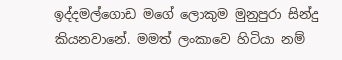ඉද්දමල්ගොඩ මගේ ලොකුම මුනුපුරා සින්දු කියනවානේ. මමත් ලංකාවෙ හිටියා නම්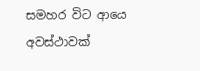සමහර විට ආයෙ අවස්ථාවක්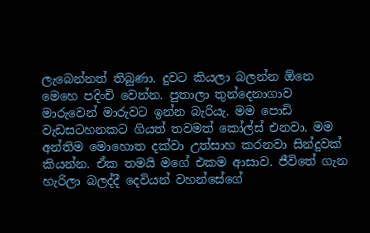ලැබෙන්නත් තිබුණා. දුවට කියලා බලන්න ඕනෙ මෙහෙ පදිංචි වෙන්න. පුතාලා තුන්දෙනාගාව මාරුවෙන් මාරුවට ඉන්න බැරියැ. මම පොඩි වැඩසටහනකට ගියත් තවමත් කෝල්ස් එනවා. මම අන්තිම මොහොත දක්වා උත්සාහ කරනවා සින්දුවක් කියන්න. ඒක තමයි මගේ එකම ආසාව. ජීවිතේ ගැන හැරිලා බලද්දී දෙවියන් වහන්සේගේ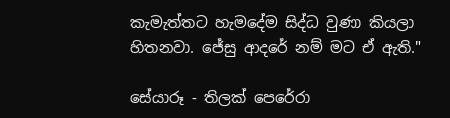කැමැත්තට හැමදේම සිද්ධ වුණා කියලා හිතනවා. ජේසු ආදරේ නම් මට ඒ ඇති."

සේයාරූ - තිලක් පෙරේරා